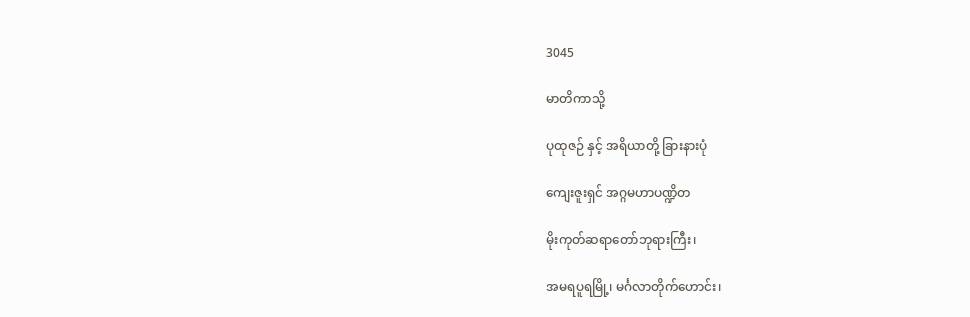3045

မာတိကာသို့

ပုထုဇဉ် နှင့် အရိယာတို့ ခြားနားပုံ

ကျေးဇူးရှင် အဂ္ဂမဟာပဏ္ဍိတ

မိုးကုတ်ဆရာတော်ဘုရားကြီး၊

အမရပူရမြို့၊ မင်္ဂလာတိုက်ဟောင်း၊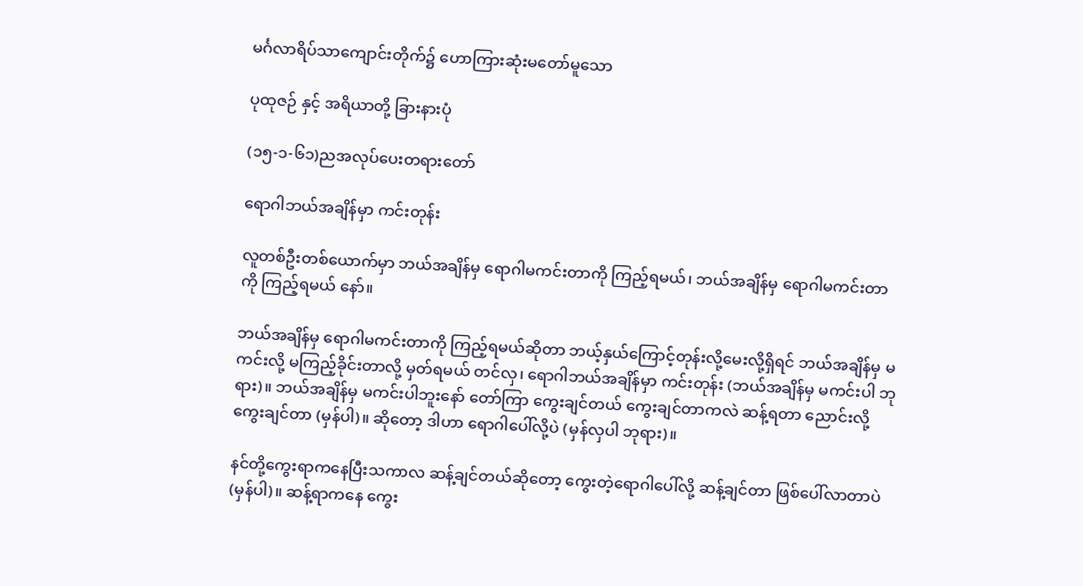မင်္ဂလာရိပ်သာကျောင်းတိုက်၌ ဟောကြားဆုံးမတော်မူသော

ပုထုဇဉ် နှင့် အရိယာတို့ ခြားနားပုံ

(၁၅-၁-၆၁)ညအလုပ်ပေးတရားတော်

ရောဂါဘယ်အချိန်မှာ ကင်းတုန်း

လူတစ်ဦးတစ်ယောက်မှာ ဘယ်အချိန်မှ ရောဂါမကင်းတာကို ကြည့်ရမယ်၊ ဘယ်အချိန်မှ ရောဂါမကင်းတာကို ကြည့်ရမယ် နော်။

ဘယ်အချိန်မှ ရောဂါမကင်းတာကို ကြည့်ရမယ်ဆိုတာ ဘယ့်နှယ်ကြောင့်တုန်းလို့မေးလို့ရှိရင် ဘယ်အချိန်မှ မကင်းလို့ မကြည့်ခိုင်းတာလို့ မှတ်ရမယ် တင်လှ၊ ရောဂါဘယ်အချိန်မှာ ကင်းတုန်း (ဘယ်အချိန်မှ မကင်းပါ ဘုရား)။ ဘယ်အချိန်မှ မကင်းပါဘူးနော် တော်ကြာ ကွေးချင်တယ် ကွေးချင်တာကလဲ ဆန့်ရတာ ညောင်းလို့ကွေးချင်တာ (မှန်ပါ)။ ဆိုတော့ ဒါဟာ ရောဂါပေါ်လို့ပဲ (မှန်လှပါ ဘုရား)။

နင်တို့ကွေးရာကနေပြီးသကာလ ဆန့်ချင်တယ်ဆိုတော့ ကွေးတဲ့ရောဂါပေါ်လို့ ဆန့်ချင်တာ ဖြစ်ပေါ်လာတာပဲ (မှန်ပါ)။ ဆန့်ရာကနေ ကွေး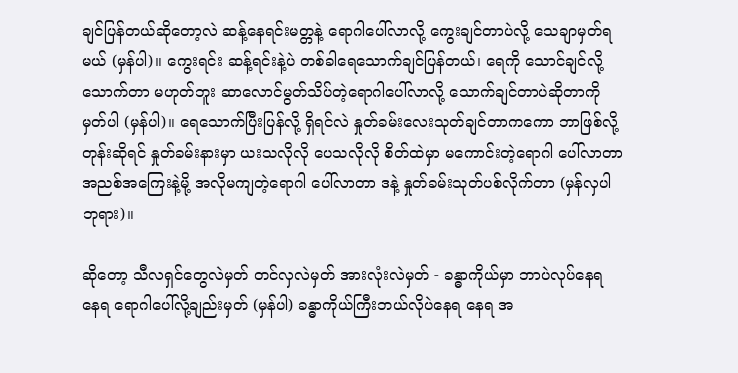ချင်ပြန်တယ်ဆိုတော့လဲ ဆန့်နေရင်းမတ္တနဲ့ ရောဂါပေါ်လာလို့ ကွေးချင်တာပဲလို့ သေချာမှတ်ရမယ် (မှန်ပါ)။ ကွေးရင်း ဆန့်ရင်းနဲ့ပဲ တစ်ခါရေသောက်ချင်ပြန်တယ်၊ ရေကို သောင်ချင်လို့သောက်တာ မဟုတ်ဘူး ဆာလောင်မွတ်သိပ်တဲ့ရောဂါပေါ်လာလို့ သောက်ချင်တာပဲဆိုတာကိုမှတ်ပါ (မှန်ပါ)။ ရေသောက်ပြီးပြန်လို့ ရှိရင်လဲ နှုတ်ခမ်းလေးသုတ်ချင်တာကကော ဘာဖြစ်လို့တုန်းဆိုရင် နှုတ်ခမ်းနားမှာ ယးသလိုလို ပေသလိုလို စိတ်ထဲမှာ မကောင်းတဲ့ရောဂါ ပေါ်လာတာ အညစ်အကြေးနဲ့မို့ အလိုမကျတဲ့ရောဂါ ပေါ်လာတာ ဒနဲ့ နှုတ်ခမ်းသုတ်ပစ်လိုက်တာ (မှန်လှပါ ဘုရား)။

ဆိုတော့ သီလရှင်တွေလဲမှတ် တင်လှလဲမှတ် အားလုံးလဲမှတ် - ခန္ဓာကိုယ်မှာ ဘာပဲလုပ်နေရ နေရ ရောဂါပေါ်လို့ချည်းမှတ် (မှန်ပါ) ခန္ဓာကိုယ်ကြီးဘယ်လိုပဲနေရ နေရ အ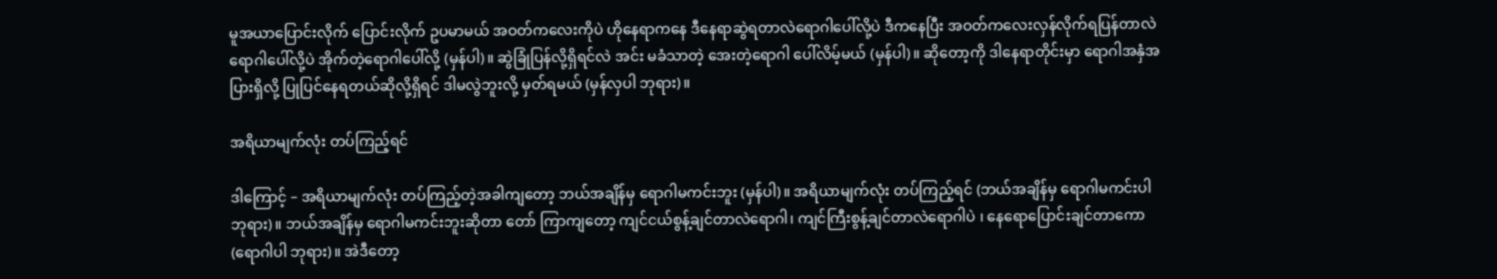မူအယာပြောင်းလိုက် ပြောင်းလိုက် ဥပမာမယ် အဝတ်ကလေးကိုပဲ ဟိုနေရာကနေ ဒီနေရာဆွဲရတာလဲရောဂါပေါ်လို့ပဲ ဒီကနေပြီး အဝတ်ကလေးလှန်လိုက်ရပြန်တာလဲ ရောဂါပေါ်လို့ပဲ အိုက်တဲ့ရောဂါပေါ်လို့ (မှန်ပါ)။ ဆွဲခြုံပြန်လို့ရှိရင်လဲ အင်း မခံသာတဲ့ အေးတဲ့ရောဂါ ပေါ်လိမ့်မယ် (မှန်ပါ)။ ဆိုတော့ကို ဒါနေရာတိုင်းမှာ ရောဂါအနှံအပြားရှိလို့ ပြုပြင်နေရတယ်ဆိုလို့ရှိရင် ဒါမလွဲဘူးလို့ မှတ်ရမယ် (မှန်လှပါ ဘုရား)။

အရိယာမျက်လုံး တပ်ကြည့်ရင်

ဒါကြောင့် – အရိယာမျက်လုံး တပ်ကြည့်တဲ့အခါကျတော့ ဘယ်အချိန်မှ ရောဂါမကင်းဘူး (မှန်ပါ)။ အရိယာမျက်လုံး တပ်ကြည့်ရင် (ဘယ်အချိန်မှ ရောဂါမကင်းပါ ဘုရား)။ ဘယ်အချိန်မှ ရောဂါမကင်းဘူးဆိုတာ တော် ကြာကျတော့ ကျင်ငယ်စွန့်ချင်တာလဲရောဂါ၊ ကျင်ကြီးစွန့်ချင်တာလဲရောဂါပဲ ၊ နေရောပြောင်းချင်တာကော (ရောဂါပါ ဘုရား)။ အဲဒီတော့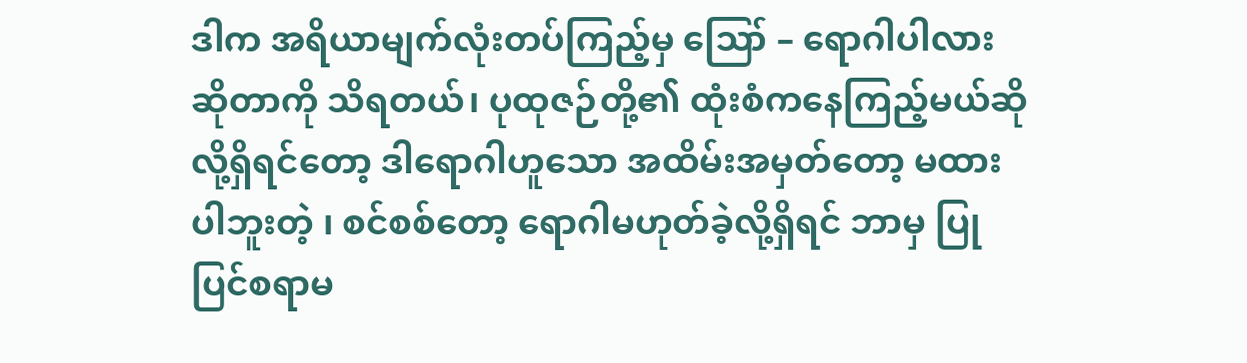ဒါက အရိယာမျက်လုံးတပ်ကြည့်မှ ဪ – ရောဂါပါလားဆိုတာကို သိရတယ်၊ ပုထုဇဉ်တို့၏ ထုံးစံကနေကြည့်မယ်ဆိုလို့ရှိရင်တော့ ဒါရောဂါဟူသော အထိမ်းအမှတ်တော့ မထားပါဘူးတဲ့ ၊ စင်စစ်တော့ ရောဂါမဟုတ်ခဲ့လို့ရှိရင် ဘာမှ ပြုပြင်စရာမ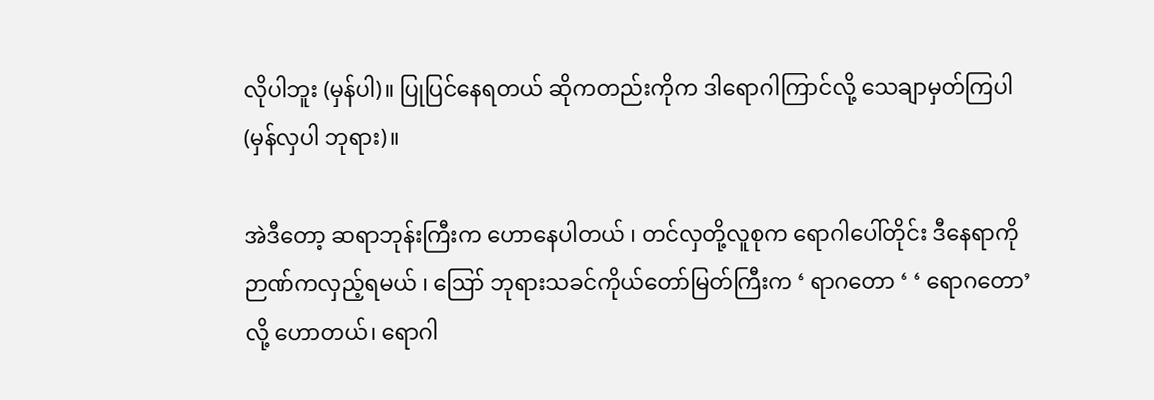လိုပါဘူး (မှန်ပါ)။ ပြုပြင်နေရတယ် ဆိုကတည်းကိုက ဒါရောဂါကြာင်လို့ သေချာမှတ်ကြပါ (မှန်လှပါ ဘုရား)။

အဲဒီတော့ ဆရာဘုန်းကြီးက ဟောနေပါတယ် ၊ တင်လှတို့လူစုက ရောဂါပေါ်တိုင်း ဒီနေရာကို ဉာဏ်ကလှည့်ရမယ် ၊ ဪ ဘုရားသခင်ကိုယ်တော်မြတ်ကြီးက ‘ ရာဂတော ‘ ‘ ရောဂတော’ လို့ ဟောတယ်၊ ရောဂါ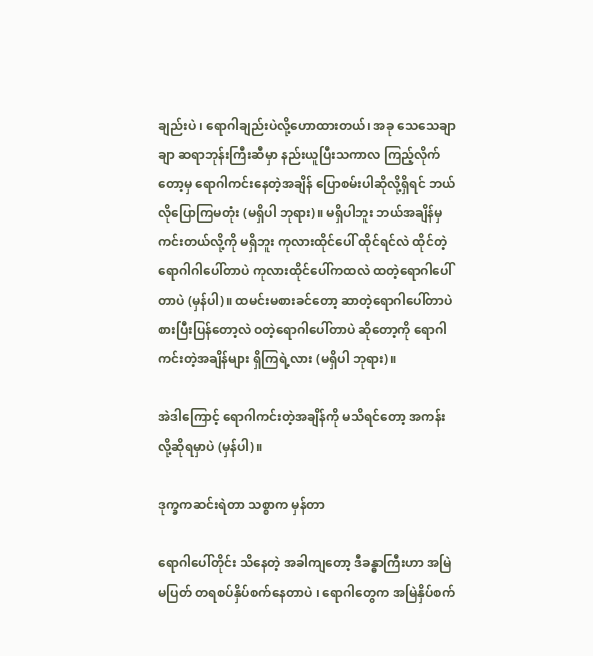ချည်းပဲ ၊ ရောဂါချည်းပဲလို့ဟောထားတယ်၊ အခု သေသေချာချာ ဆရာဘုန်းကြီးဆီမှာ နည်းယူပြီးသကာလ ကြည့်လိုက်တော့မှ ရောဂါကင်းနေတဲ့အချိန် ပြောစမ်းပါဆိုလို့ရှိရင် ဘယ်လိုပြောကြမတုံး (မရှိပါ ဘုရား)။ မရှိပါဘူး ဘယ်အချိန်မှ ကင်းတယ်လို့ကို မရှိဘူး ကုလားထိုင်ပေါ် ထိုင်ရင်လဲ ထိုင်တဲ့ရောဂါဂါပေါ်တာပဲ ကုလားထိုင်ပေါ်ကထလဲ ထတဲ့ရောဂါပေါ်တာပဲ (မှန်ပါ)။ ထမင်းမစားခင်တော့ ဆာတဲ့ရောဂါပေါ်တာပဲ စားပြီးပြန်တော့လဲ ဝတဲ့ရောဂါပေါ်တာပဲ ဆိုတော့ကို ရောဂါကင်းတဲ့အချိန်များ ရှိကြရဲ့လား (မရှိပါ ဘုရား)။

အဲဒါကြောင့် ရောဂါကင်းတဲ့အချိန်ကို မသိရင်တော့ အကန်းလို့ဆိုရမှာပဲ (မှန်ပါ)။

ဒုက္ခကဆင်းရဲတာ သစ္စာက မှန်တာ

ရောဂါပေါ်တိုင်း သိနေတဲ့ အခါကျတော့ ဒီခန္ဓာကြီးဟာ အမြဲမပြတ် တရစပ်နှိပ်စက်နေတာပဲ ၊ ရောဂါတွေက အမြဲနှိပ်စက်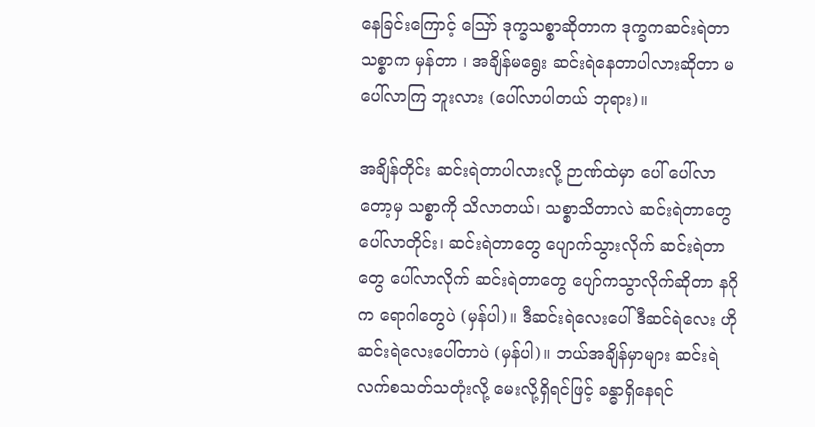နေခြင်းကြောင့် ဪ ဒုက္ခသစ္စာဆိုတာက ဒုက္ခကဆင်းရဲတာ သစ္စာက မှန်တာ ၊ အချိန်မရွေး ဆင်းရဲနေတာပါလားဆိုတာ မပေါ်လာကြ ဘူးလား (ပေါ်လာပါတယ် ဘုရား)။

အချိန်တိုင်း ဆင်းရဲတာပါလားလို့ ဉာဏ်ထဲမှာ ပေါ် ပေါ်လာတော့မှ သစ္စာကို သိလာတယ်၊ သစ္စာသိတာလဲ ဆင်းရဲတာတွေ ပေါ်လာတိုင်း၊ ဆင်းရဲတာတွေ ပျောက်သွားလိုက် ဆင်းရဲတာတွေ ပေါ်လာလိုက် ဆင်းရဲတာတွေ ပျော်ကသွာလိုက်ဆိုတာ နဂိုက ရောဂါတွေပဲ (မှန်ပါ)။ ဒီဆင်းရဲလေးပေါ် ဒီဆင်ရဲလေး ဟိုဆင်းရဲလေးပေါ်တာပဲ (မှန်ပါ)။ ဘယ်အချိန်မှာများ ဆင်းရဲလက်စသတ်သတုံးလို့ မေးလို့ရှိရင်ဖြင့် ခန္ဓာရှိနေရင်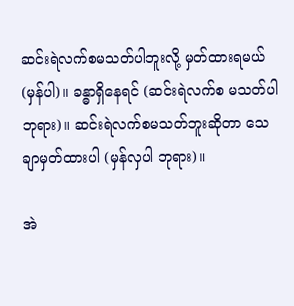ဆင်းရဲလက်စမသတ်ပါဘူးလို့ မှတ်ထားရမယ် (မှန်ပါ)။ ခန္ဓာရှိနေရင် (ဆင်းရဲလက်စ မသတ်ပါ ဘုရား)။ ဆင်းရဲလက်စမသတ်ဘူးဆိုတာ သေချာမှတ်ထားပါ (မှန်လှပါ ဘုရား)။

အဲ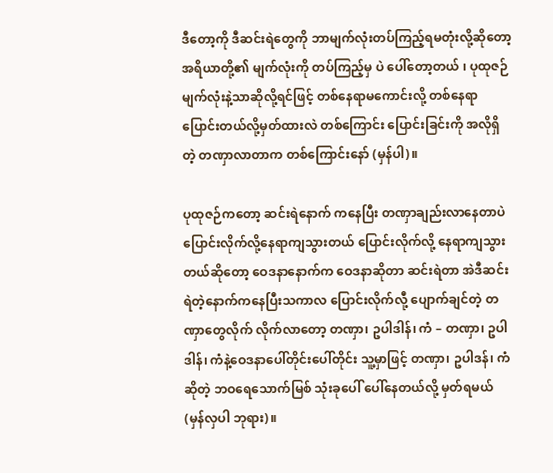ဒီတော့ကို ဒီဆင်းရဲတွေကို ဘာမျက်လုံးတပ်ကြည့်ရမတုံးလို့ဆိုတော့ အရိယာတို့၏ မျက်လုံးကို တပ်ကြည့်မှ ပဲ ပေါ်တော့တယ် ၊ ပုထုဇဉ်မျက်လုံးနဲ့သာဆိုလို့ရင်ဖြင့် တစ်နေရာမကောင်းလို့ တစ်နေရာပြောင်းတယ်လို့မှတ်ထားလဲ တစ်ကြောင်း ပြောင်းခြင်းကို အလိုရှိတဲ့ တဏှာလာတာက တစ်ကြောင်းနော် (မှန်ပါ)။

ပုထုဇဉ်ကတော့ ဆင်းရဲနောက် ကနေပြီး တဏှာချည်းလာနေတာပဲ ပြောင်းလိုက်လို့နေရာကျသွားတယ် ပြောင်းလိုက်လို့ နေရာကျသွားတယ်ဆိုတော့ ဝေဒနာနောက်က ဝေဒနာဆိုတာ ဆင်းရဲတာ အဲဒီဆင်းရဲတဲ့နောက်ကနေပြီးသကာလ ပြောင်းလိုက်လီု့ ပျောက်ချင်တဲ့ တဏှာတွေလိုက် လိုက်လာတော့ တဏှာ၊ ဥပါဒါန်၊ ကံ – တဏှာ၊ ဥပါဒါန်၊ ကံနဲ့ဝေဒနာပေါ်တိုင်းပေါ်တိုင်း သူ့မှာဖြင့် တဏှာ၊ ဥပါဒန်၊ ကံဆိုတဲ့ ဘဝရေသောက်မြစ် သုံးခုပေါ် ပေါ်နေတယ်လို့ မှတ်ရမယ် (မှန်လှပါ ဘုရား)။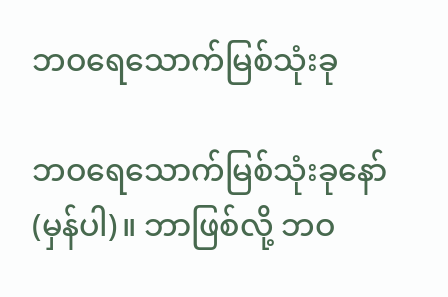ဘဝရေသောက်မြစ်သုံးခု

ဘဝရေသောက်မြစ်သုံးခုနော် (မှန်ပါ)။ ဘာဖြစ်လို့ ဘဝ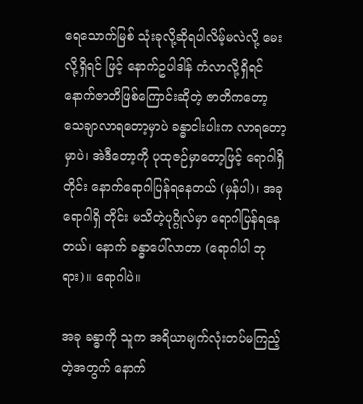ရေသောက်မြစ် သုံးခုလို့ဆိုရပါလိမ့်မလဲလို့ မေးလို့ရှိရင် ဖြင့် နောက်ဥပါဒါန် ကံလာလို့ရှိရင် နောက်ဇာတိဖြစ်ကြောင်းဆိုတဲ့ ဇာတိကတော့ သေချာလာရတော့မှာပဲ ခန္ဓာငါးပါးက လာရတော့မှာပဲ၊ အဲဒီတော့ကို ပုထုဇဉ်မှာတော့ဖြင့် ရောဂါရှိတိုင်း နောက်ရောဂါပြန်ရနေတယ် (မှန်ပါ)၊ အခုရောဂါရှိ တိုင်း မသိတဲ့ပုဂ္ဂိုလ်မှာ ရောဂါပြန်ရနေတယ်၊ နောက် ခန္ဓာပေါ်လာတာ (ရောဂါပါ ဘုရား)။ ရောဂါပဲ။

အခု ခန္ဓာကို သူက အရိယာမျက်လုံးတပ်မကြည့်တဲ့အတွက် နောက်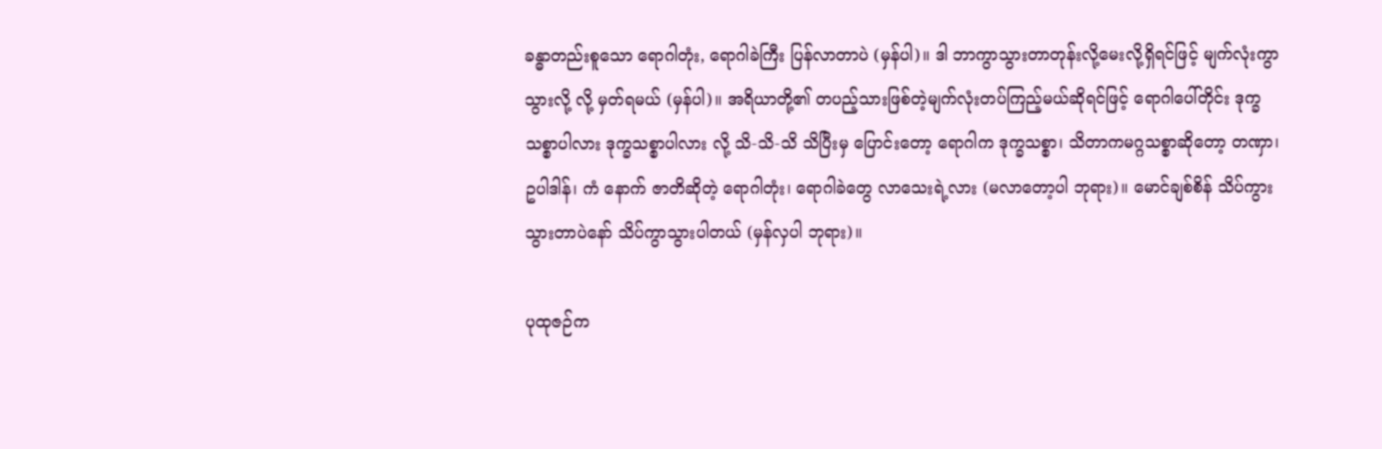ခန္ဓာတည်းစူသော ရောဂါတုံး, ရောဂါခဲကြီး ပြန်လာတာပဲ (မှန်ပါ)။ ဒါ ဘာကွာသွားတာတုန်းလို့မေးလို့ရှိရင်ဖြင့် မျက်လုံးကွာသွားလို့ လို့ မှတ်ရမယ် (မှန်ပါ)။ အရိယာတို့၏ တပည့်သားဖြစ်တဲ့မျက်လုံးတပ်ကြည့်မယ်ဆိုရင်ဖြင့် ရောဂါပေါ်တိုင်း ဒုက္ခသစ္စာပါလား ဒုက္ခသစ္စာပါလား လို့ သိ-သိ-သိ သိပြီးမှ ပြောင်းတော့ ရောဂါက ဒုက္ခသစ္စာ၊ သိတာကမဂ္ဂသစ္စာဆိုတော့ တဏှာ၊ ဥပါဒါန်၊ ကံ နောက် ဇာတိဆိုတဲ့ ရောဂါတုံး၊ ရောဂါခဲတွေ လာသေးရဲ့လား (မလာတော့ပါ ဘုရား)။ မောင်ချစ်စိန် သိပ်ကွားသွားတာပဲနော် သိပ်ကွာသွားပါတယ် (မှန်လှပါ ဘုရား)။

ပုထုဇဉ်က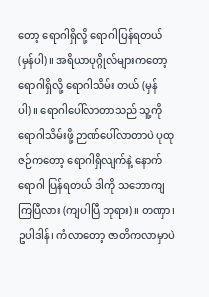တော့ ရောဂါရှိလို့ ရောဂါပြန်ရတယ် (မှန်ပါ)။ အရိယာပုဂ္ဂိုလ်များကတော့ ရောဂါရှိလို့ ရောဂါသိမ်း တယ် (မှန်ပါ)။ ရောဂါပေါ်လာတာသည် သူ့ကို ရောဂါသိမ်းဖို့ ဉာဏ်ပေါ်လာတာပဲ ပုထုဇဉ်ကတော့ ရောဂါရှိလျက်နဲ့ နောက်ရောဂါ ပြန်ရတယ် ဒါကို သဘောကျကြပြီလား (ကျပါပြီ ဘုရား)။ တဏှာ၊ ဥပါဒါန်၊ ကံလာတော့ ဇာတိကလာမှာပဲ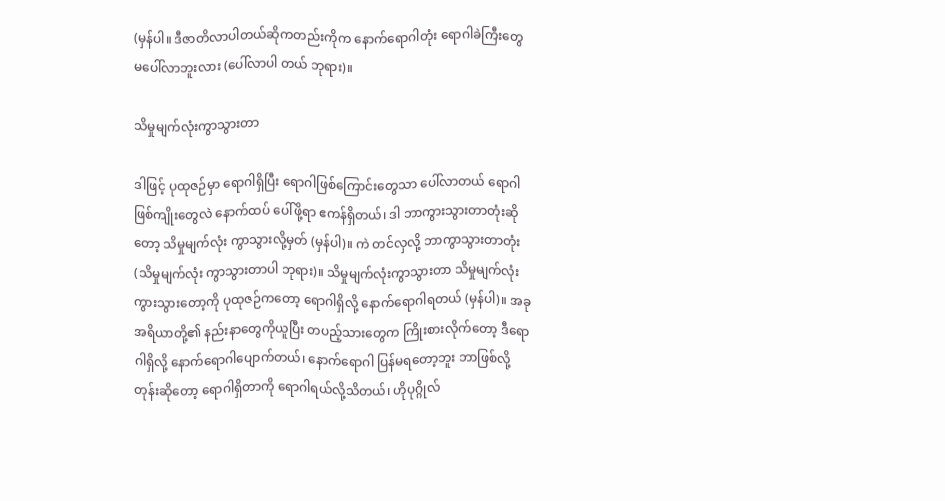(မှန်ပါ။ ဒီဇာတိလာပါတယ်ဆိုကတည်းကိုက နောက်ရောဂါတုံး ရောဂါခဲကြီးတွေ မပေါ်လာဘူးလား (ပေါ်လာပါ တယ် ဘုရား)။

သိမှုမျက်လုံးကွာသွားတာ

ဒါဖြင့် ပုထုဇဉ်မှာ ရောဂါရှိပြီး ရောဂါဖြစ်ကြောင်းတွေသာ ပေါ်လာတယ် ရောဂါဖြစ်ကျိုးတွေလဲ နောက်ထပ် ပေါ်ဖို့ရာ ဧကန်ရှိတယ်၊ ဒါ ဘာကွားသွားတာတုံးဆိုတော့ သိမှုမျက်လုံး ကွာသွားလို့မှတ် (မှန်ပါ)။ ကဲ တင်လှလို့ ဘာကွာသွားတာတုံး (သိမှုမျက်လုံး ကွာသွားတာပါ ဘုရား)။ သိမှုမျက်လုံးကွာသွားတာ သိမှုမျက်လုံး ကွားသွားတော့ကို ပုထုဇဉ်ကတော့ ရောဂါရှိလို့ နောက်ရောဂါရတယ် (မှန်ပါ)။ အခု အရိယာတို့၏ နည်းနာတွေကိုယူပြီး တပည့်သားတွေက ကြိုးစားလိုက်တော့ ဒီရောဂါရှိလို့ နောက်ရောဂါပျောက်တယ်၊ နောက်ရောဂါ ပြန်မရတော့ဘူး ဘာဖြစ်လို့တုန်းဆိုတော့ ရောဂါရှိတာကို ရောဂါရယ်လို့သိတယ်၊ ဟိုပုဂ္ဂိုလ်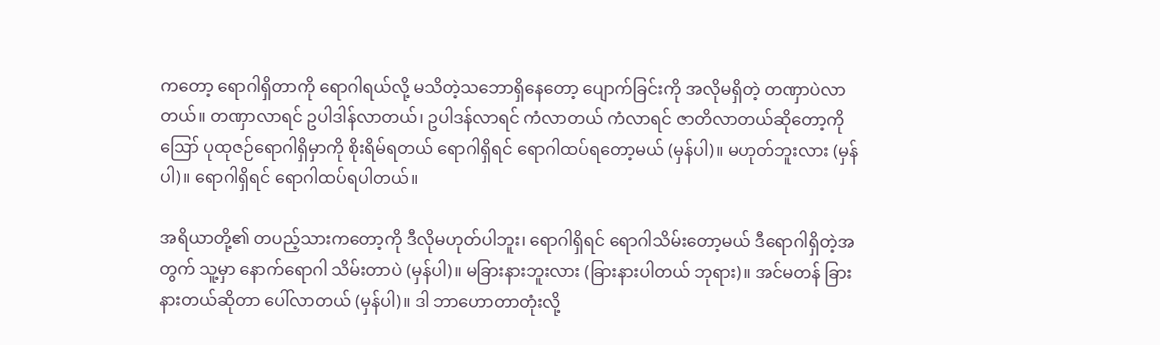ကတော့ ရောဂါရှိတာကို ရောဂါရယ်လို့ မသိတဲ့သဘောရှိနေတော့ ပျောက်ခြင်းကို အလိုမရှိတဲ့ တဏှာပဲလာတယ်။ တဏှာလာရင် ဥပါဒါန်လာတယ်၊ ဥပါဒန်လာရင် ကံလာတယ် ကံလာရင် ဇာတိလာတယ်ဆိုတော့ကို ဪ ပုထုဇဉ်ရောဂါရှိမှာကို စိုးရိမ်ရတယ် ရောဂါရှိရင် ရောဂါထပ်ရတော့မယ် (မှန်ပါ)။ မဟုတ်ဘူးလား (မှန်ပါ)။ ရောဂါရှိရင် ရောဂါထပ်ရပါတယ်။

အရိယာတို့၏ တပည့်သားကတော့ကို ဒီလိုမဟုတ်ပါဘူး၊ ရောဂါရှိရင် ရောဂါသိမ်းတော့မယ် ဒီရောဂါရှိတဲ့အတွက် သူ့မှာ နောက်ရောဂါ သိမ်းတာပဲ (မှန်ပါ)။ မခြားနားဘူးလား (ခြားနားပါတယ် ဘုရား)။ အင်မတန် ခြားနားတယ်ဆိုတာ ပေါ်လာတယ် (မှန်ပါ)။ ဒါ ဘာဟောတာတုံးလို့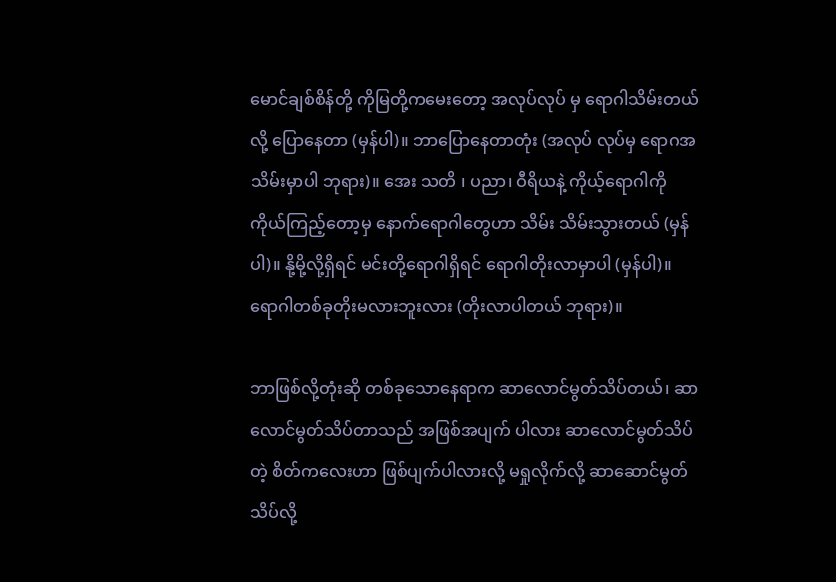မောင်ချစ်စိန်တို့ ကိုမြတို့ကမေးတော့ အလုပ်လုပ် မှ ရောဂါသိမ်းတယ်လို့ ပြောနေတာ (မှန်ပါ)။ ဘာပြောနေတာတုံး (အလုပ် လုပ်မှ ရောဂအသိမ်းမှာပါ ဘုရား)။ အေး သတိ ၊ ပညာ၊ ဝီရိယနဲ့ ကိုယ့်ရောဂါကို ကိုယ်ကြည့်တော့မှ နောက်ရောဂါတွေဟာ သိမ်း သိမ်းသွားတယ် (မှန်ပါ)။ နို့မို့လို့ရှိရင် မင်းတို့ရောဂါရှိရင် ရောဂါတိုးလာမှာပါ (မှန်ပါ)။ ရောဂါတစ်ခုတိုးမလားဘူးလား (တိုးလာပါတယ် ဘုရား)။

ဘာဖြစ်လို့တုံးဆို တစ်ခုသောနေရာက ဆာလောင်မွတ်သိပ်တယ်၊ ဆာလောင်မွတ်သိပ်တာသည် အဖြစ်အပျက် ပါလား ဆာလောင်မွတ်သိပ်တဲ့ စိတ်ကလေးဟာ ဖြစ်ပျက်ပါလားလို့ မရှုလိုက်လို့ ဆာဆောင်မွတ်သိပ်လို့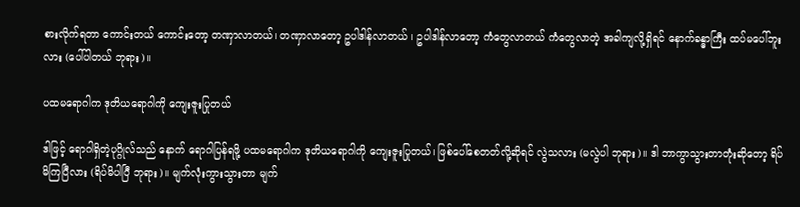စားလိုက်ရတာ ကောင်းတယ် ကောင်းတော့ တဏှာလာတယ်၊ တဏှာလာတော့ ဥပါဒါန်လာတယ် ၊ ဥပါဒါန်လာတော့ ကံတွေလာတယ် ကံတွေလာတဲ့ အခါကျလို့ရှိရင် နောက်ခန္ဓာကြီး ထပ်မပေါ်ဘူးလား (ပေါ်ပါတယ် ဘုရား)။

ပထမရောဂါက ဒုတိယရောဂါကို ကျေးဇူးပြုတယ်

ဒါဖြင့် ရောဂါရှိတဲ့ပုဂ္ဂိုလ်သည် နောက် ရောဂါပြန်ရဖို့ ပထမရောဂါက ဒုတိယရောဂါကို ကျေးဇူးပြုတယ်၊ ဖြစ်ပေါ်စေတတ်လို့ဆိုရင် လွဲသလား (မလွဲပါ ဘုရား)။ ဒါ ဘာကွာသွားတာတုံးဆိုတော့ ရိပ်မိကြပြီလား (ရိပ်မိပါပြီ ဘုရား)။ မျက်လုံးကွားသွားတာ မျက်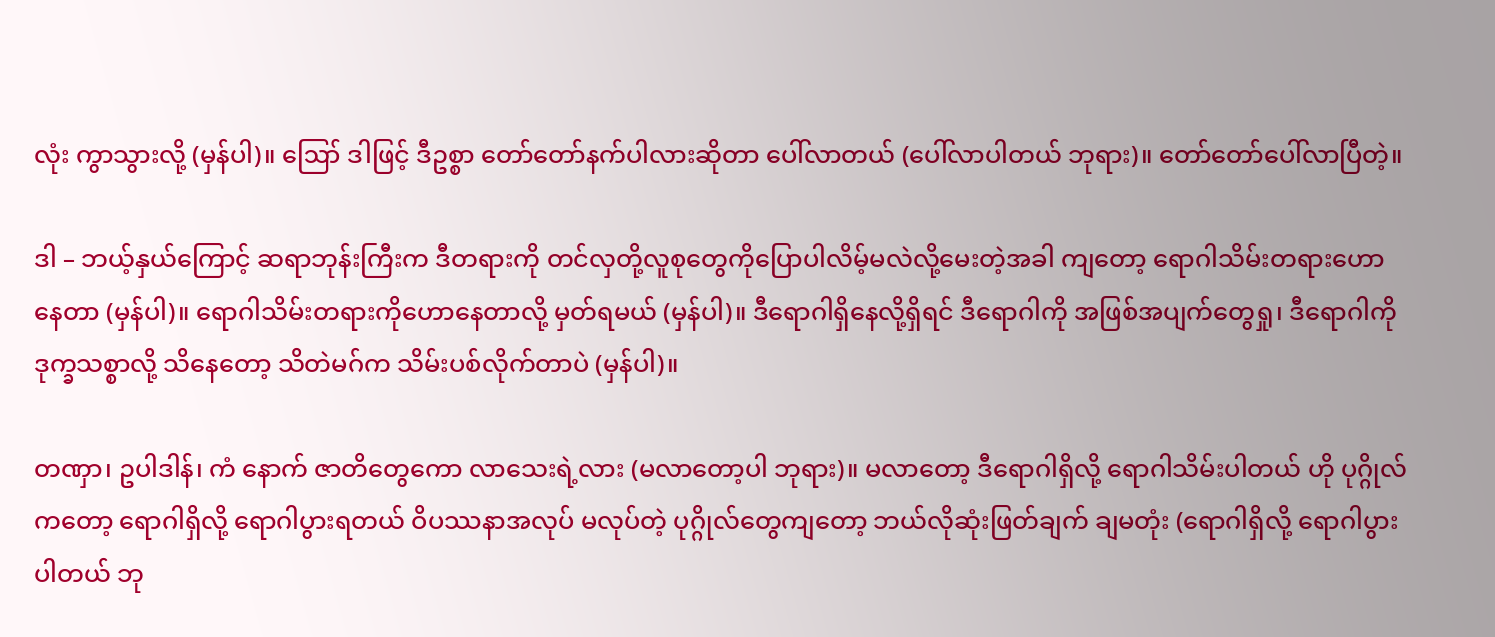လုံး ကွာသွားလို့ (မှန်ပါ)။ ဪ ဒါဖြင့် ဒီဥစ္စာ တော်တော်နက်ပါလားဆိုတာ ပေါ်လာတယ် (ပေါ်လာပါတယ် ဘုရား)။ တော်တော်ပေါ်လာပြီတဲ့။

ဒါ – ဘယ့်နှယ်ကြောင့် ဆရာဘုန်းကြီးက ဒီတရားကို တင်လှတို့လူစုတွေကိုပြောပါလိမ့်မလဲလို့မေးတဲ့အခါ ကျတော့ ရောဂါသိမ်းတရားဟောနေတာ (မှန်ပါ)။ ရောဂါသိမ်းတရားကိုဟောနေတာလို့ မှတ်ရမယ် (မှန်ပါ)။ ဒီရောဂါရှိနေလို့ရှိရင် ဒီရောဂါကို အဖြစ်အပျက်တွေရှု၊ ဒီရောဂါကို ဒုက္ခသစ္စာလို့ သိနေတော့ သိတဲမဂ်က သိမ်းပစ်လိုက်တာပဲ (မှန်ပါ)။

တဏှာ၊ ဥပါဒါန်၊ ကံ နောက် ဇာတိတွေကော လာသေးရဲ့လား (မလာတော့ပါ ဘုရား)။ မလာတော့ ဒီရောဂါရှိလို့ ရောဂါသိမ်းပါတယ် ဟို ပုဂ္ဂိုလ်ကတော့ ရောဂါရှိလို့ ရောဂါပွားရတယ် ဝိပဿနာအလုပ် မလုပ်တဲ့ ပုဂ္ဂိုလ်တွေကျတော့ ဘယ်လိုဆုံးဖြတ်ချက် ချမတုံး (ရောဂါရှိလို့ ရောဂါပွားပါတယ် ဘု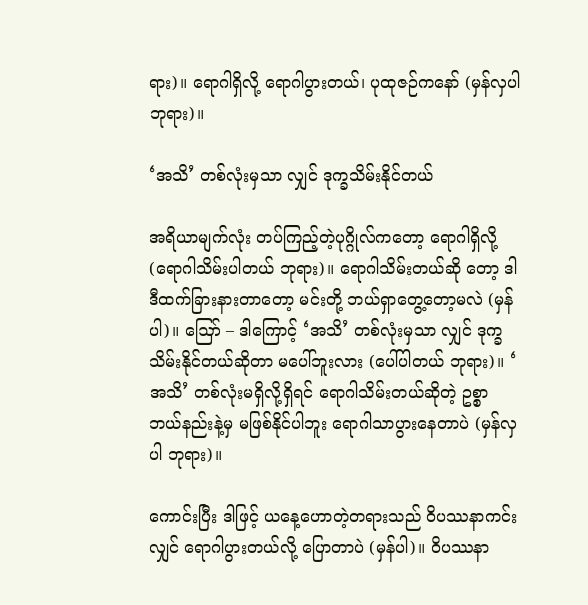ရား)။ ရောဂါရှိလို့ ရောဂါပွားတယ်၊ ပုထုဇဉ်ကနော် (မှန်လှပါ ဘုရား)။

‘အသိ’ တစ်လုံးမှသာ လျှင် ဒုက္ခသိမ်းနိုင်တယ်

အရိယာမျက်လုံး တပ်ကြည့်တဲ့ပုဂ္ဂိုလ်ကတော့ ရောဂါရှိလို့ (ရောဂါသိမ်းပါတယ် ဘုရား)။ ရောဂါသိမ်းတယ်ဆို တော့ ဒါ ဒီထက်ခြားနားတာတော့ မင်းတို့ ဘယ်ရှာတွေ့တော့မလဲ (မှန်ပါ)။ ဪ – ဒါကြောင့် ‘အသိ’ တစ်လုံးမှသာ လျှင် ဒုက္ခသိမ်းနိုင်တယ်ဆိုတာ မပေါ်ဘူးလား (ပေါ်ပါတယ် ဘုရား)။ ‘ အသိ’ တစ်လုံးမရှိလို့ရှိရင် ရောဂါသိမ်းတယ်ဆိုတဲ့ ဥစ္စာ ဘယ်နည်းနဲ့မှ မဖြစ်နိုင်ပါဘူး ရောဂါသာပွားနေတာပဲ (မှန်လှပါ ဘုရား)။

ကောင်းပြီး ဒါဖြင့် ယနေ့ဟောတဲ့တရားသည် ဝိပဿနာကင်းလျှင် ရောဂါပွားတယ်လို့ ပြောတာပဲ (မှန်ပါ)။ ဝိပဿနာ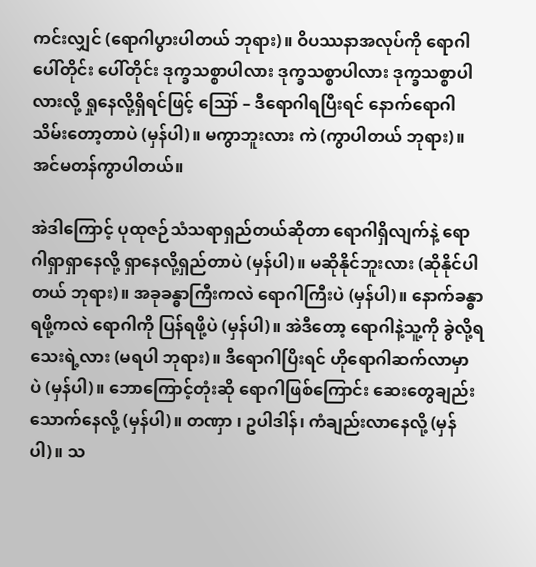ကင်းလျှင် (ရောဂါပွားပါတယ် ဘုရား)။ ဝိပဿနာအလုပ်ကို ရောဂါပေါ်တိုင်း ပေါ်တိုင်း ဒုက္ခသစ္စာပါလား ဒုက္ခသစ္စာပါလား ဒုက္ခသစ္စာပါလားလို့ ရှုနေလို့ရှိရင်ဖြင့် ဪ – ဒီရောဂါရပြီးရင် နောက်ရောဂါ သိမ်းတော့တာပဲ (မှန်ပါ)။ မကွာဘူးလား ကဲ (ကွာပါတယ် ဘုရား)။ အင်မတန်ကွာပါတယ်။

အဲဒါကြောင့် ပုထုဇဉ်သံသရာရှည်တယ်ဆိုတာ ရောဂါရှိလျက်နဲ့ ရောဂါရှာရှာနေလို့ ရှာနေလို့ရှည်တာပဲ (မှန်ပါ)။ မဆိုနိုင်ဘူးလား (ဆိုနိုင်ပါတယ် ဘုရား)။ အခုခန္ဓာကြီးကလဲ ရောဂါကြီးပဲ (မှန်ပါ)။ နောက်ခန္ဓာရဖို့ကလဲ ရောဂါကို ပြန်ရဖို့ပဲ (မှန်ပါ)။ အဲဒီတော့ ရောဂါနဲ့သူ့ကို ခွဲလို့ရသေးရဲ့လား (မရပါ ဘုရား)။ ဒီရောဂါပြိးရင် ဟိုရောဂါဆက်လာမှာ ပဲ (မှန်ပါ)။ ဘောကြောင့်တုံးဆို ရောဂါဖြစ်ကြောင်း ဆေးတွေချည်း သောက်နေလို့ (မှန်ပါ)။ တဏှာ ၊ ဥပါဒါန်၊ ကံချည်းလာနေလို့ (မှန်ပါ)။ သ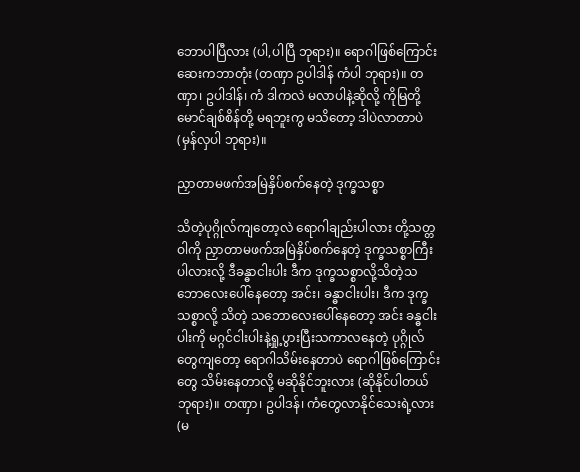ဘောပါပြီလား (ပါ,ပါပြီ ဘုရား)။ ရောဂါဖြစ်ကြောင်း ဆေးကဘာတုံး (တဏှာ ဥပါဒါန် ကံပါ ဘုရား)။ တဏှာ၊ ဥပါဒါန်၊ ကံ ဒါကလဲ မလာပါနဲ့ဆိုလို့ ကိုမြတို့ မောင်ချစ်စိန်တို့ မရဘူးကွ မသိတော့ ဒါပဲလာတာပဲ (မှန်လှပါ ဘုရား)။

ညှာတာမဖက်အမြဲနှိပ်စက်နေတဲ့ ဒုက္ခသစ္စာ

သိတဲ့ပုဂ္ဂိုလ်ကျတော့လဲ ရောဂါချည်းပါလား တို့သတ္တဝါကို ညှာတာမဖက်အမြဲနှိပ်စက်နေတဲ့ ဒုက္ခသစ္စာကြီး ပါလားလို့ ဒီခန္ဓာငါးပါး ဒီက ဒုက္ခသစ္စာလို့သိတဲ့သဘောလေးပေါ်နေတော့ အင်း၊ ခန္ဓာငါးပါး၊ ဒီက ဒုက္ခသစ္စာလို့ သိတဲ့ သဘောလေးပေါ်နေတော့ အင်း ခန္ဓငါးပါးကို မဂ္ဂင်ငါးပါးနဲ့ရှု့ပွားပြီးသကာလနေတဲ့ ပုဂ္ဂိုလ်တွေကျတော့ ရောဂါသိမ်းနေတာပဲ ရောဂါဖြစ်ကြောင်းတွေ သိမ်းနေတာလို့ မဆိုနိုင်ဘူးလား (ဆိုနိုင်ပါတယ် ဘုရား)။ တဏှာ၊ ဥပါဒန်၊ ကံတွေလာနိုင်သေးရဲ့လား (မ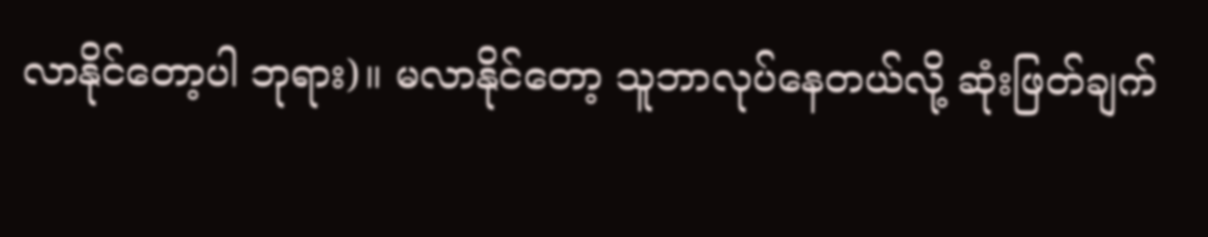လာနိုင်တော့ပါ ဘုရား)။ မလာနိုင်တော့ သူဘာလုပ်နေတယ်လို့ ဆုံးဖြတ်ချက်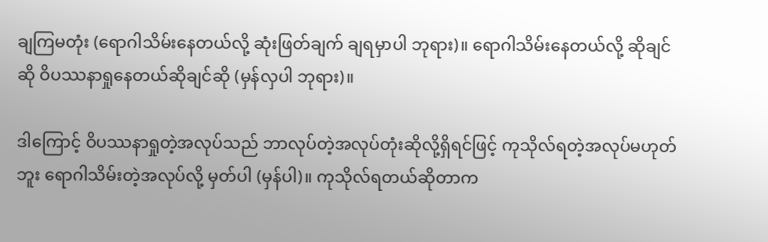ချကြမတုံး (ရောဂါသိမ်းနေတယ်လို့ ဆုံးဖြတ်ချက် ချရမှာပါ ဘုရား)။ ရောဂါသိမ်းနေတယ်လို့ ဆိုချင်ဆို ဝိပဿနာရှုနေတယ်ဆိုချင်ဆို (မှန်လှပါ ဘုရား)။

ဒါကြောင့် ဝိပဿနာရှုတဲ့အလုပ်သည် ဘာလုပ်တဲ့အလုပ်တုံးဆိုလို့ရှိရင်ဖြင့် ကုသိုလ်ရတဲ့အလုပ်မဟုတ်ဘူး ရောဂါသိမ်းတဲ့အလုပ်လို့ မှတ်ပါ (မှန်ပါ)။ ကုသိုလ်ရတယ်ဆိုတာက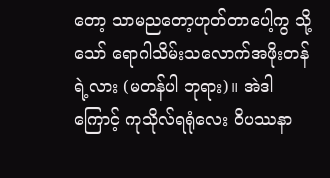တော့ သာမညတော့ဟုတ်တာပေါ့ကွ သို့သော် ရောဂါသိမ်းသလောက်အဖိုးတန်ရဲ့လား (မတန်ပါ ဘုရား)။ အဲဒါကြောင့် ကုသိုလ်ရရုံလေး ဝိပဿနာ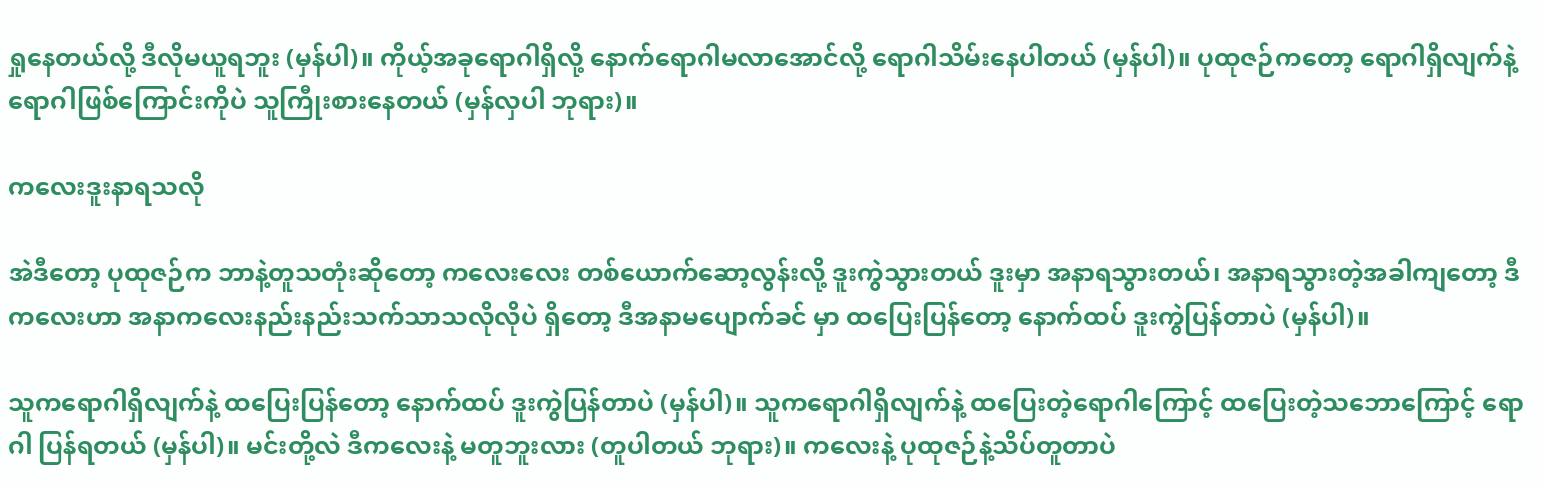ရှုနေတယ်လို့ ဒီလိုမယူရဘူး (မှန်ပါ)။ ကိုယ့်အခုရောဂါရှိလို့ နောက်ရောဂါမလာအောင်လို့ ရောဂါသိမ်းနေပါတယ် (မှန်ပါ)။ ပုထုဇဉ်ကတော့ ရောဂါရှိလျက်နဲ့ ရောဂါဖြစ်ကြောင်းကိုပဲ သူကြီုးစားနေတယ် (မှန်လှပါ ဘုရား)။

ကလေးဒူးနာရသလို

အဲဒီတော့ ပုထုဇဉ်က ဘာနဲ့တူသတုံးဆိုတော့ ကလေးလေး တစ်ယောက်ဆော့လွန်းလို့ ဒူးကွဲသွားတယ် ဒူးမှာ အနာရသွားတယ်၊ အနာရသွားတဲ့အခါကျတော့ ဒီကလေးဟာ အနာကလေးနည်းနည်းသက်သာသလိုလိုပဲ ရှိတော့ ဒီအနာမပျောက်ခင် မှာ ထပြေးပြန်တော့ နောက်ထပ် ဒူးကွဲပြန်တာပဲ (မှန်ပါ)။

သူကရောဂါရှိလျက်နဲ့ ထပြေးပြန်တော့ နောက်ထပ် ဒူးကွဲပြန်တာပဲ (မှန်ပါ)။ သူကရောဂါရှိလျက်နဲ့ ထပြေးတဲ့ရောဂါကြောင့် ထပြေးတဲ့သဘောကြောင့် ရောဂါ ပြန်ရတယ် (မှန်ပါ)။ မင်းတို့လဲ ဒီကလေးနဲ့ မတူဘူးလား (တူပါတယ် ဘုရား)။ ကလေးနဲ့ ပုထုဇဉ်နဲ့သိပ်တူတာပဲ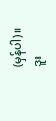(မှန်ပါ)။ ဒူး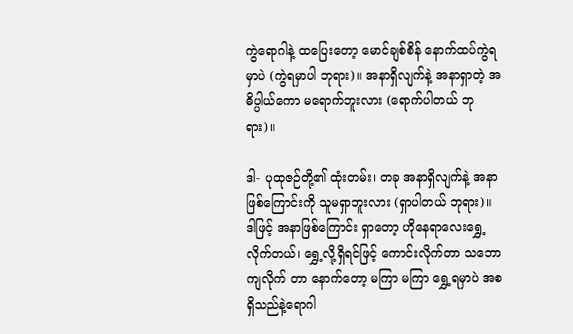ကွဲရောဂါနဲ့ ထပြေးတော့ မောင်ချစ်စိန် နောက်ထပ်ကွဲရမှာပဲ (ကွဲရမှာပါ ဘုရား)။ အနာရှိလျက်နဲ့ အနာရှာတဲ့ အဓိပ္ပါယ်ကော မရောက်ဘူးလား (ရောက်ပါတယ် ဘုရား)။

ဒါ- ပုထုဇဉ်တို့၏ ထုံးတမ်း၊ တခု အနာရှိလျက်နဲ့ အနာဖြစ်ကြောင်းကို သူမရှာဘူးလား (ရှာပါတယ် ဘုရား)။ ဒါဖြင့် အနာဖြစ်ကြောင်း ရှာတော့ ဟိုနေရာလေးရွှေ့လိုက်တယ်၊ ရွှေ့လို့ရှိရင်ဖြင့် ကောင်းလိုက်တာ သဘောကျလိုက် တာ နောက်တော့ မကြာ မကြာ ရွှေ့ရမှာပဲ အစရှိသည်နဲ့ရောဂါ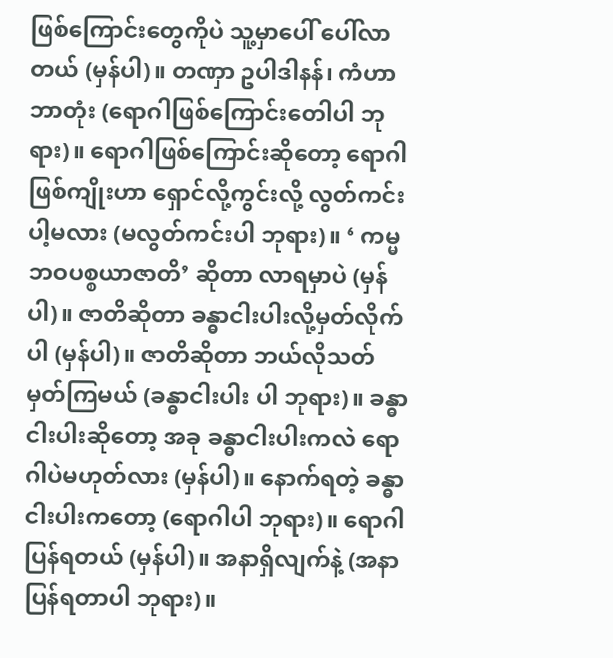ဖြစ်ကြောင်းတွေကိုပဲ သူ့မှာပေါ် ပေါ်လာတယ် (မှန်ပါ)။ တဏှာ ဥပါဒါနန်၊ ကံဟာ ဘာတုံး (ရောဂါဖြစ်ကြောင်းတေါပါ ဘုရား)။ ရောဂါဖြစ်ကြောင်းဆိုတော့ ရောဂါဖြစ်ကျိုးဟာ ရှောင်လို့ကွင်းလို့ လွတ်ကင်းပါ့မလား (မလွတ်ကင်းပါ ဘုရား)။ ‘ ကမ္မဘဝပစ္စယာဇာတိ’ ဆိုတာ လာရမှာပဲ (မှန်ပါ)။ ဇာတိဆိုတာ ခန္ဓာငါးပါးလို့မှတ်လိုက်ပါ (မှန်ပါ)။ ဇာတိဆိုတာ ဘယ်လိုသတ်မှတ်ကြမယ် (ခန္ဓာငါးပါး ပါ ဘုရား)။ ခန္ဓာငါးပါးဆိုတော့ အခု ခန္ဓာငါးပါးကလဲ ရောဂါပဲမဟုတ်လား (မှန်ပါ)။ နောက်ရတဲ့ ခန္ဓာငါးပါးကတော့ (ရောဂါပါ ဘုရား)။ ရောဂါပြန်ရတယ် (မှန်ပါ)။ အနာရှိလျက်နဲ့ (အနာပြန်ရတာပါ ဘုရား)။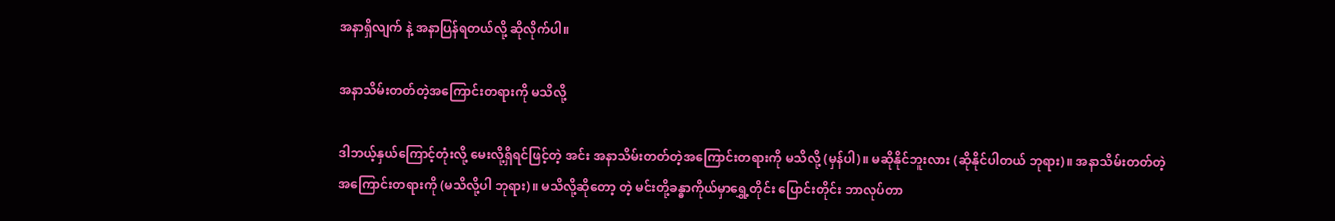အနာရှိလျက် နဲ့ အနာပြန်ရတယ်လို့ ဆိုလိုက်ပါ။

အနာသိမ်းတတ်တဲ့အကြောင်းတရားကို မသိလို့

ဒါဘယ့်နှယ်ကြောင့်တုံးလို့ မေးလို့ရှိရင်ဖြင့်တဲ့ အင်း အနာသိမ်းတတ်တဲ့အကြောင်းတရားကို မသိလို့ (မှန်ပါ)။ မဆိုနိုင်ဘူးလား (ဆိုနိုင်ပါတယ် ဘုရား)။ အနာသိမ်းတတ်တဲ့ အကြောင်းတရားကို (မသိလို့ပါ ဘုရား)။ မသိလို့ဆိုတော့ တဲ့ မင်းတို့ခန္ဓာကိုယ်မှာရွှေ့တိုင်း ပြောင်းတိုင်း ဘာလုပ်တာ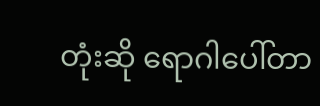တုံးဆို ရောဂါပေါ်တာ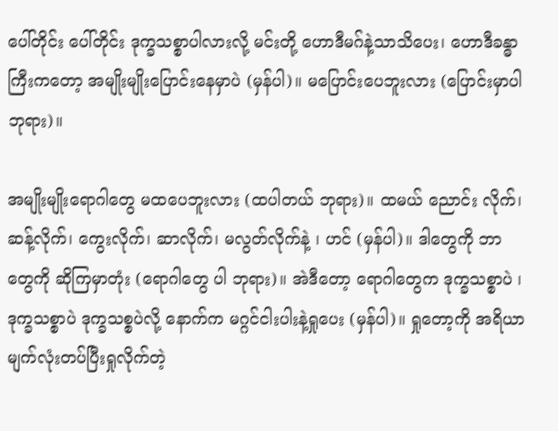ပေါ်တိုင်း ပေါ်တိုင်း ဒုက္ခသစ္စာပါလားလို့ မင်းတို့ ဟောဒီမဂ်နဲ့သာသိပေး၊ ဟောဒီခန္ဓာကြီးကတော့ အမျိုးမျိုးပြောင်းနေမှာပဲ (မှန်ပါ)။ မပြောင်းပေဘူးလား (ပြောင်းမှာပါ ဘုရား)။

အမျိုးမျိုးရောဂါတွေ မထပေဘူးလား (ထပါတယ် ဘုရား)။ ထမယ် ညောင်း လိုက်၊ ဆန့်လိုက်၊ ကွေးလိုက်၊ ဆာလိုက်၊ မလွတ်လိုက်နဲ့ ၊ ဟင် (မှန်ပါ)။ ဒါတွေကို ဘာတွေကို ဆိုကြမှာတုံး (ရောဂါတွေ ပါ ဘုရား)။ အဲဒီတော့ ရောဂါတွေက ဒုက္ခသစ္စာပဲ ၊ ဒုက္ခသစ္စာပဲ ဒုက္ခသစ္စပဲလို့ နောက်က မဂ္ဂင်ငါးပါးနဲ့ရှုပေး (မှန်ပါ)။ ရှုတော့ကို အရိယာမျက်လုံးတပ်ပြီးရှုလိုက်တဲ့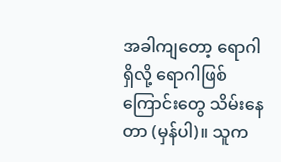အခါကျတော့ ရောဂါရှိလို့ ရောဂါဖြစ်ကြောင်းတွေ သိမ်းနေတာ (မှန်ပါ)။ သူက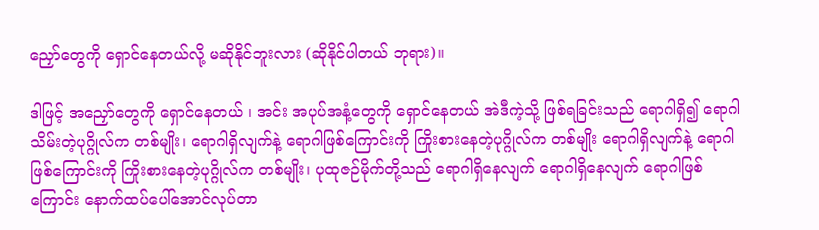ညှော်တွေကို ရှောင်နေတယ်လို့ မဆိုနိုင်ဘူးလား (ဆိုနိုင်ပါတယ် ဘုရား)။

ဒါဖြင့် အညှော်တွေကို ရှောင်နေတယ် ၊ အင်း အပုပ်အနံ့တွေကို ရှောင်နေတယ် အဲဒီကဲ့သို့ ဖြစ်ရခြင်းသည် ရောဂါရှိ၍ ရောဂါသိမ်းတဲ့ပုဂ္ဂိုလ်က တစ်မျိုး၊ ရောဂါရှိလျက်နဲ့ ရောဂါဖြစ်ကြောင်းကို ကြိုးစားနေတဲ့ပုဂ္ဂိုလ်က တစ်မျိုး ရောဂါရှိလျက်နဲ့ ရောဂါဖြစ်ကြောင်းကို ကြိုးစားနေတဲ့ပုဂ္ဂိုလ်က တစ်မျိုး၊ ပုထုဇဉ်မိုက်တို့သည် ရောဂါရှိနေလျက် ရောဂါရှိနေလျက် ရောဂါဖြစ်ကြောင်း နောက်ထပ်ပေါ်အောင်လုပ်တာ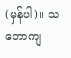(မှန်ပါ)။ သဘောကျ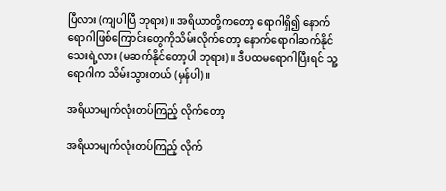ပြီလား (ကျပါပြီ ဘုရား)။ အရိယာတို့ကတော့ ရောဂါရှိ၍ နောက်ရောဂါဖြစ်ကြောင်းတွေကိုသိမ်းလိုက်တော့ နောက်ရောဂါဆက်နိုင်သေးရဲ့လား (မဆက်နိုင်တော့ပါ ဘုရား)။ ဒီပထမရောဂါပြီးရင် သူ့ရောဂါက သိမ်းသွားတယ် (မှန်ပါ)။

အရိယာမျက်လုံးတပ်ကြည့် လိုက်တော့

အရိယာမျက်လုံးတပ်ကြည့် လိုက်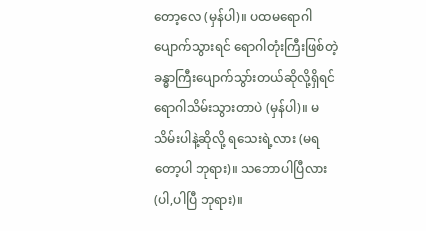တော့လေ (မှန်ပါ)။ ပထမရောဂါပျောက်သွားရင် ရောဂါတုံးကြီးဖြစ်တဲ့ ခန္ဓာကြီးပျောက်သွာ်းတယ်ဆိုလို့ရှိရင် ရောဂါသိမ်းသွားတာပဲ (မှန်ပါ)။ မသိမ်းပါနဲ့ဆိုလို့ ရသေးရဲ့လား (မရတော့ပါ ဘုရား)။ သဘောပါပြီလား (ပါ,ပါပြီ ဘုရား)။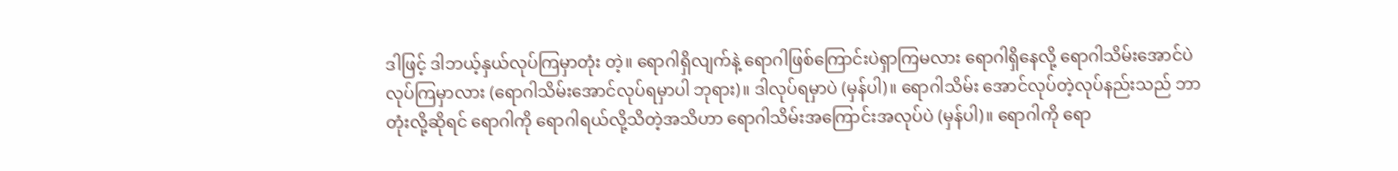ဒါဖြင့် ဒါဘယ့်နှယ်လုပ်ကြမှာတုံး တဲ့။ ရောဂါရှိလျက်နဲ့ ရောဂါဖြစ်ကြောင်းပဲရှာကြမလား ရောဂါရှိနေလို့ ရောဂါသိမ်းအောင်ပဲ လုပ်ကြမှာလား (ရောဂါသိမ်းအောင်လုပ်ရမှာပါ ဘုရား)။ ဒါလုပ်ရမှာပဲ (မှန်ပါ)။ ရောဂါသိမ်း အောင်လုပ်တဲ့လုပ်နည်းသည် ဘာတုံးလို့ဆိုရင် ရောဂါကို ရောဂါရယ်လို့သိတဲ့အသိဟာ ရောဂါသိမ်းအကြောင်းအလုပ်ပဲ (မှန်ပါ)။ ရောဂါကို ရော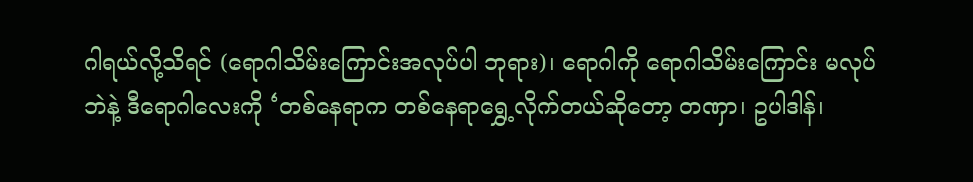ဂါရယ်လို့သိရင် (ရောဂါသိမ်းကြောင်းအလုပ်ပါ ဘုရား)၊ ရောဂါကို ရောဂါသိမ်းကြောင်း မလုပ်ဘဲနဲ့ ဒီရောဂါလေးကို ‘တစ်နေရာက တစ်နေရာရွှေ့လိုက်တယ်ဆိုတော့ တဏှာ၊ ဥပါဒါန်၊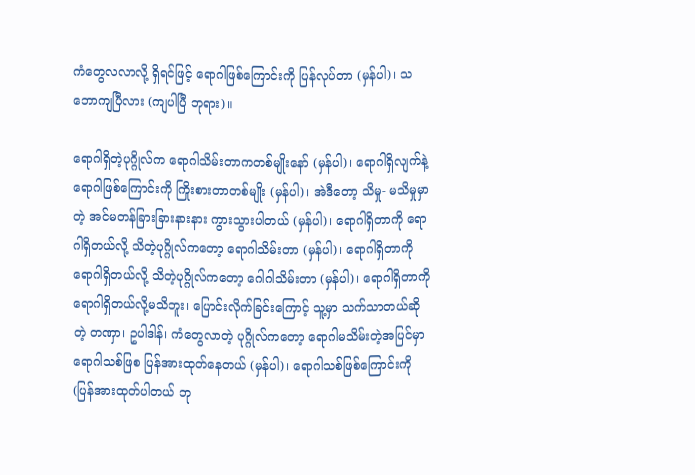ကံတွေလလာလို့ ရှိရင်ဖြင့် ရောဂါဖြစ်ကြောင်းကို ပြန်လုပ်တာ (မှန်ပါ)၊ သဘောကျပြီလား (ကျပါပြီ ဘုရား)။

ရောဂါရှိတဲ့ပုဂ္ဂိုလ်က ရောဂါသိမ်းတာကတစ်မျိုးနော် (မှန်ပါ)၊ ရောဂါရှိလျက်နဲ့ ရောဂါဖြစ်ကြောင်းကို ကြိုးစားတာတစ်မျိုး (မှန်ပါ)၊ အဲဒီတော့ သိမှု- မသိမှုမှာတဲ့ အင်မတန်ခြားခြားနားနား ကွားသွားပါတယ် (မှန်ပါ)၊ ရောဂါရှိတာကို ရောဂါရှိတယ်လို့ သိတဲ့ပုဂ္ဂိုလ်ကတော့ ရောဂါသိမ်းတာ (မှန်ပါ)၊ ရောဂါရှိတာကို ရောဂါရှိတယ်လို့ သိတဲ့ပုဂ္ဂိုလ်ကတော့ ဂေါဂါသိမ်းတာ (မှန်ပါ)၊ ရောဂါရှိတာကို ရောဂါရှိတယ်လို့မသိဘူး၊ ပြောင်းလိုက်ခြင်းကြောင့် သူ့မှာ သက်သာတယ်ဆိုတဲ့ တဏှာ၊ ဥပါဒါန်၊ ကံတွေလာတဲ့ ပုဂ္ဂိုလ်ကတော့ ရောဂါမသိမ်းတဲ့အပြင်မှာ ရောဂါသစ်ဖြစ ပြန်အားထုတ်နေတယ် (မှန်ပါ)၊ ရောဂါသစ်ဖြစ်ကြောင်းကို (ပြန်အားထုတ်ပါတယ် ဘု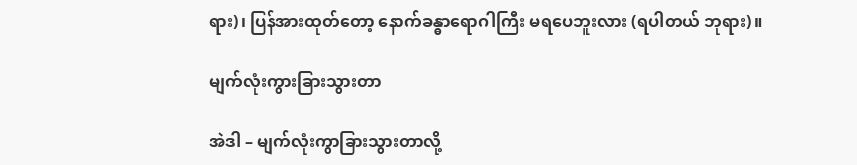ရား)၊ ပြန်အားထုတ်တော့ နောက်ခန္ဓာရောဂါကြီး မရပေဘူးလား (ရပါတယ် ဘုရား)။

မျက်လုံးကွားခြားသွားတာ

အဲဒါ – မျက်လုံးကွာခြားသွားတာလို့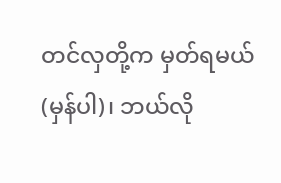တင်လှတို့က မှတ်ရမယ် (မှန်ပါ)၊ ဘယ်လို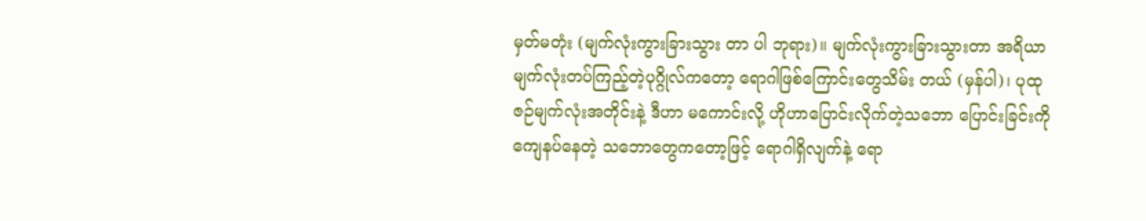မှတ်မတုံး (မျက်လုံးကွားခြားသွား တာ ပါ ဘုရား)။ မျက်လုံးကွားခြားသွားတာ အရိယာ မျက်လုံးတပ်ကြည့်တဲ့ပုဂ္ဂိုလ်ကတော့ ရောဂါဖြစ်ကြောင်းတွေသိမ်း တယ် (မှန်ပါ)၊ ပုထုဇဉ်မျက်လုံးအတိုင်းနဲ့ ဒီဟာ မကောင်းလို့ ဟိုဟာပြောင်းလိုက်တဲ့သဘော ပြောင်းခြင်းကို ကျေနပ်နေတဲ့ သဘောတွေကတော့ဖြင့် ရောဂါရှိလျက်နဲ့ ရော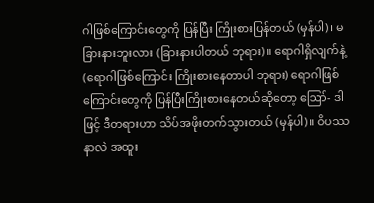ဂါဖြစ်ကြောင်းတွေကို ပြန်ပြီး ကြိုးစားပြန်တယ် (မှန်ပါ)၊ မခြားနားဘူးလား (ခြားနားပါတယ် ဘုရား)။ ရောဂါရှိလျက်နဲ့ (ရောဂါဖြစ်ကြောင်း ကြိုးစားနေတာပါ ဘုရား) ရောဂါဖြစ်ကြောင်းတွေကို ပြန်ပြီးကြိုးစားနေတယ်ဆိုတော့ ဪ- ဒါဖြင့် ဒီတရားဟာ သိပ်အဖိုးတက်သွားတယ် (မှန်ပါ)။ ဝိပဿနာလဲ အထူး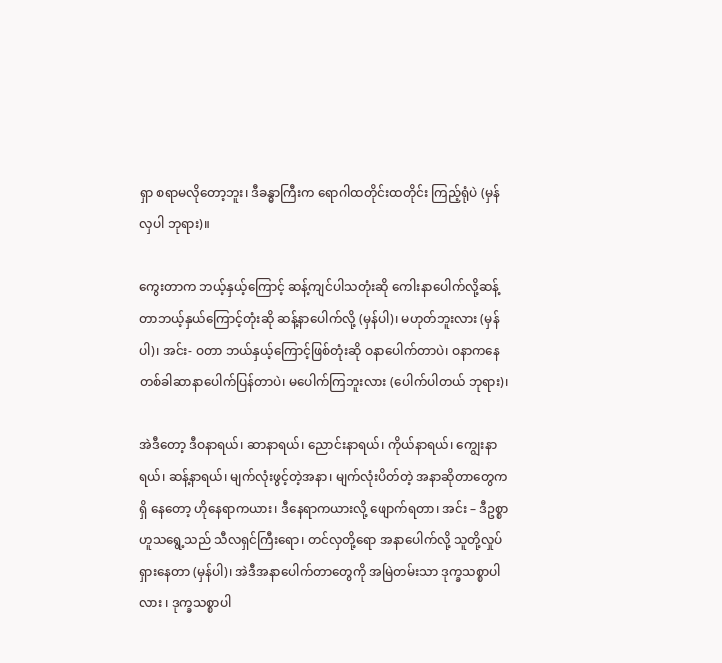ရှာ စရာမလိုတော့ဘူး၊ ဒီခန္ဓာကြီးက ရောဂါထတိုင်းထတိုင်း ကြည့်ရုံပဲ (မှန်လှပါ ဘုရား)။

ကွေးတာက ဘယ့်နှယ့်ကြောင့် ဆန့်ကျင်ပါသတုံးဆို ကေါးနာပေါက်လို့ဆန့်တာဘယ့်နှယ်ကြောင့်တုံးဆို ဆန့်နာပေါက်လို့ (မှန်ပါ)၊ မဟုတ်ဘူးလား (မှန်ပါ)၊ အင်း- ဝတာ ဘယ်နှယ့်ကြောင့်ဖြစ်တုံးဆို ဝနာပေါက်တာပဲ၊ ဝနာကနေ တစ်ခါဆာနာပေါက်ပြန်တာပဲ၊ မပေါက်ကြဘူးလား (ပေါက်ပါတယ် ဘုရား)၊

အဲဒီတော့ ဒီဝနာရယ်၊ ဆာနာရယ်၊ ညောင်းနာရယ်၊ ကိုယ်နာရယ်၊ ကျွေးနာရယ်၊ ဆန့်နာရယ်၊ မျက်လုံးဖွင့်တဲ့အနာ၊ မျက်လုံးပိတ်တဲ့ အနာဆိုတာတွေကရှိ နေတော့ ဟိုနေရာကယား၊ ဒီနေရာကယားလို့ ဖျောက်ရတာ၊ အင်း – ဒီဥစ္စာဟူသရွေ့သည် သီလရှင်ကြီးရော၊ တင်လှတို့ရော အနာပေါက်လို့ သူတို့လှုပ်ရှားနေတာ (မှန်ပါ)၊ အဲဒီအနာပေါက်တာတွေကို အမြဲတမ်းသာ ဒုက္ခသစ္စာပါလား ၊ ဒုက္ခသစ္စာပါ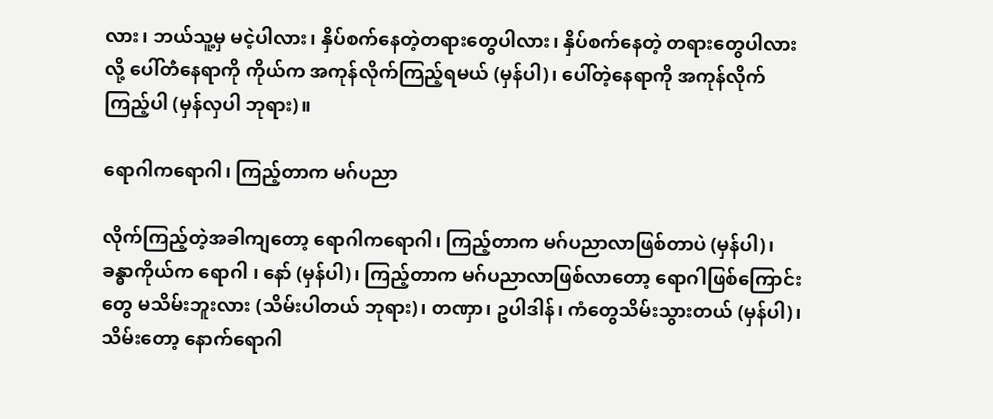လား၊ ဘယ်သူ့မှ မငဲ့ပါလား၊ နှိပ်စက်နေတဲ့တရားတွေပါလား၊ နှိပ်စက်နေတဲ့ တရားတွေပါလားလို့ ပေါ်တဲံနေရာကို ကိုယ်က အကုန်လိုက်ကြည့်ရမယ် (မှန်ပါ)၊ ပေါ်တဲ့နေရာကို အကုန်လိုက်ကြည့်ပါ (မှန်လှပါ ဘုရား)။

ရောဂါကရောဂါ၊ ကြည့်တာက မဂ်ပညာ

လိုက်ကြည့်တဲ့အခါကျတော့ ရောဂါကရောဂါ၊ ကြည့်တာက မဂ်ပညာလာဖြစ်တာပဲ (မှန်ပါ)၊ ခန္ဓာကိုယ်က ရောဂါ ၊ နော် (မှန်ပါ)၊ ကြည့်တာက မဂ်ပညာလာဖြစ်လာတော့ ရောဂါဖြစ်ကြောင်းတွေ မသိမ်းဘူးလား (သိမ်းပါတယ် ဘုရား)၊ တဏှာ၊ ဥပါဒါန်၊ ကံတွေသိမ်းသွားတယ် (မှန်ပါ)၊ သိမ်းတော့ နောက်ရောဂါ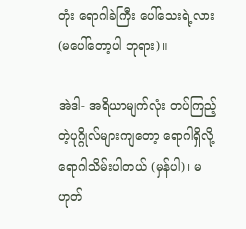တုံး ရောဂါခဲကြီး ပေါ်သေးရဲ့လား (မပေါ်တော့ပါ ဘုရား)။

အဲဒါ- အရိယာမျက်လုံး တပ်ကြည့်တဲ့ပုဂ္ဂိုလ်များကျတော့ ရောဂါရှိလို့ ရောဂါသိမ်းပါတယ် (မှန်ပါ)၊ မဟုတ်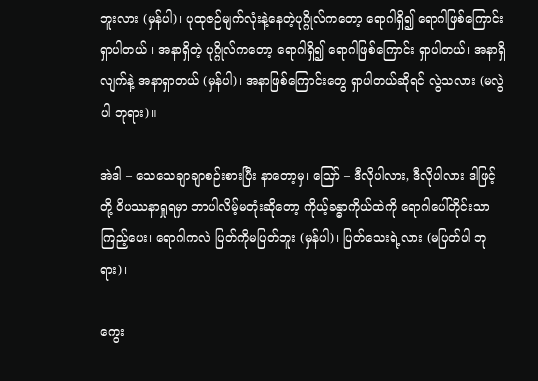ဘူးလား (မှန်ပါ)၊ ပုထုဇဉ်မျက်လုံးနဲ့နေတဲ့ပုဂ္ဂိုလ်ကတော့ ရောဂါရှိ၍ ရောဂါဖြစ်ကြောင်း ရှာပါတယ် ၊ အနာရှိတဲ့ ပုဂ္ဂိုလ်ကတော့ ရောဂါရှိ၍ ရောဂါဖြစ်ကြောင်း ရှာပါတယ်၊ အနာရှိလျက်နဲ့ အနာရှာတယ် (မှန်ပါ)၊ အနာဖြစ်ကြောင်းတွေ ရှာပါတယ်ဆိုရင် လွဲသလား (မလွဲပါ ဘုရား)။

အဲဒါ – သေသေချာချာစဉ်းစားပြီး နာတော့မှ၊ ဪ – ဒီလိုပါလား, ဒီလိုပါလား ဒါဖြင့် တို့ ဝိပဿနာရှုရမှာ ဘာပါလိမ့်မတုံးဆိုတော့ ကိုယ့်ခန္ဓာကိုယ်ထဲကို ရောဂါပေါ်တိုင်းသာကြည့်ပေး၊ ရောဂါကလဲ ပြတ်ကိုမပြတ်ဘူး (မှန်ပါ)၊ ပြတ်သေးရဲ့လား (မပြတ်ပါ ဘုရား)၊

ကွေး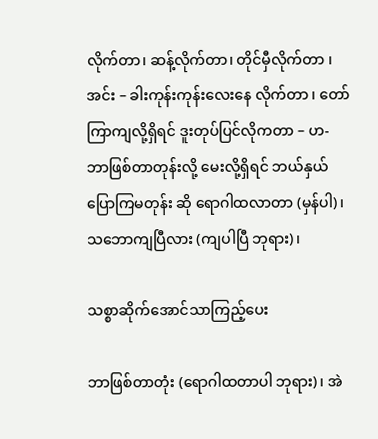လိုက်တာ၊ ဆန့်လိုက်တာ၊ တိုင်မှီလိုက်တာ ၊ အင်း – ခါးကုန်းကုန်းလေးနေ လိုက်တာ ၊ တော်ကြာကျလို့ရှိရင် ဒူးတုပ်ပြင်လိုကတာ – ဟ- ဘာဖြစ်တာတုန်းလို့ မေးလို့ရှိရင် ဘယ်နှယ်ပြောကြမတုန်း ဆို ရောဂါထလာတာ (မှန်ပါ)၊ သဘောကျပြီလား (ကျပါပြီ ဘုရား)၊

သစ္စာဆိုက်အောင်သာကြည့်ပေး

ဘာဖြစ်တာတုံး (ရောဂါထတာပါ ဘုရား)၊ အဲ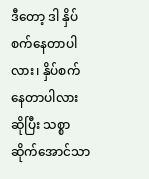ဒီတော့ ဒါ နှိပ်စက်နေတာပါလား၊ နှိပ်စက်နေတာပါလားဆိုပြီး သစ္စာဆိုက်အောင်သာ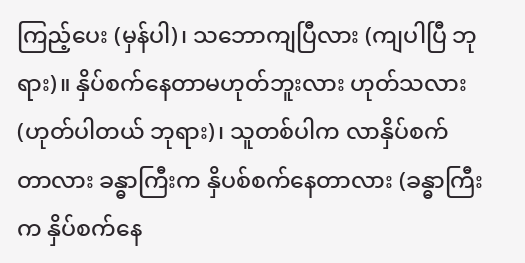ကြည့်ပေး (မှန်ပါ)၊ သဘောကျပြီလား (ကျပါပြီ ဘုရား)။ နှိပ်စက်နေတာမဟုတ်ဘူးလား ဟုတ်သလား (ဟုတ်ပါတယ် ဘုရား)၊ သူတစ်ပါက လာနှိပ်စက်တာလား ခန္ဓာကြီးက နှိပစ်စက်နေတာလား (ခန္ဓာကြီးက နှိပ်စက်နေ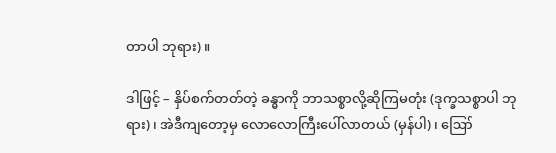တာပါ ဘုရား)။

ဒါဖြင့် – နှိပ်စက်တတ်တဲ့ ခန္ဓာကို ဘာသစ္စာလို့ဆိုကြမတုံး (ဒုက္ခသစ္စာပါ ဘုရား)၊ အဲဒီကျတော့မှ လောလောကြီးပေါ်လာတယ် (မှန်ပါ)၊ ဪ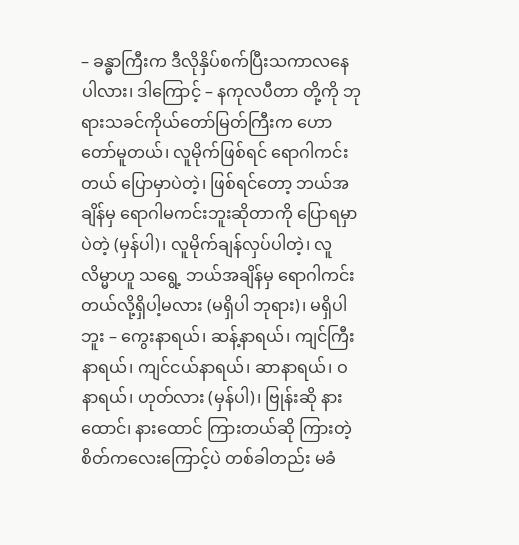– ခန္ဓာကြီးက ဒီလိုနှိပ်စက်ပြီးသကာလနေပါလား၊ ဒါကြောင့် – နကုလပီတာ တို့ကို ဘုရားသခင်ကိုယ်တော်မြတ်ကြီးက ဟောတော်မူတယ်၊ လူမိုက်ဖြစ်ရင် ရောဂါကင်းတယ် ပြောမှာပဲတဲ့၊ ဖြစ်ရင်တော့ ဘယ်အချိန်မှ ရောဂါမကင်းဘူးဆိုတာကို ပြောရမှာပဲတဲ့ (မှန်ပါ)၊ လူမိုက်ချန်လှပ်ပါတဲ့၊ လူလိမ္မာဟူ သရွေ့ ဘယ်အချိန်မှ ရောဂါကင်းတယ်လို့ရှိပါ့မလား (မရှိပါ ဘုရား)၊ မရှိပါဘူး – ကွေးနာရယ်၊ ဆန့်နာရယ်၊ ကျင်ကြီးနာရယ်၊ ကျင်ငယ်နာရယ်၊ ဆာနာရယ်၊ ဝနာရယ်၊ ဟုတ်လား (မှန်ပါ)၊ ဗြုန်းဆို နားထောင်၊ နားထောင် ကြားတယ်ဆို ကြားတဲ့စိတ်ကလေးကြောင့်ပဲ တစ်ခါတည်း မခံ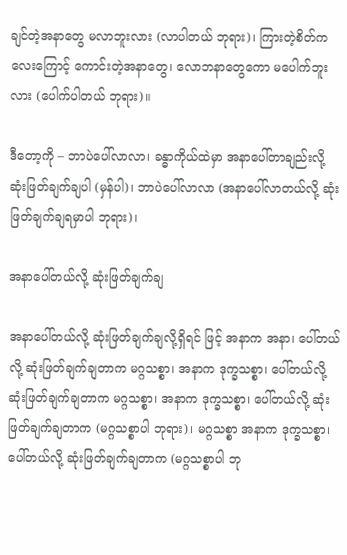ချင်တဲ့အနာတွေ မလာဘူးလား (လာပါတယ် ဘုရား)၊ ကြားတဲ့စိတ်ကလေးကြောင့် ကောင်းတဲ့အနာတွေ၊ လောဘနာတွေကော မပေါက်ဘူးလား (ပေါက်ပါတယ် ဘုရား)။

ဒီတော့ကို – ဘာပဲပေါ်လာလာ၊ ခန္ဓာကိုယ်ထဲမှာ အနာပေါ်တာချည်းလို့ ဆုံးဖြတ်ချက်ချပါ (မှန်ပါ)၊ ဘာပဲပေါ်လာလာ (အနာပေါ်လာတယ်လို့ ဆုံးဖြတ်ချက်ချရမှာပါ ဘုရား)၊

အနာပေါ်တယ်လို့ ဆုံးဖြတ်ချက်ချ

အနာပေါ်တယ်လို့ ဆုံးဖြတ်ချက်ချလို့ရှိရင် ဖြင့် အနာက အနာ၊ ပေါ်တယ်လို့ ဆုံးဖြတ်ချက်ချတာက မဂ္ဂသစ္စာ၊ အနာက ဒုက္ခသစ္စာ၊ ပေါ်တယ်လို့ ဆုံးဖြတ်ချက်ချတာက မဂ္ဂသစ္စာ၊ အနာက ဒုက္ခသစ္စာ၊ ပေါ်တယ်လို့ ဆုံးဖြတ်ချက်ချတာက (မဂ္ဂသစ္စာပါ ဘုရား)၊ မဂ္ဂသစ္စာ အနာက ဒုက္ခသစ္စာ၊ ပေါ်တယ်လို့ ဆုံးဖြတ်ချက်ချတာက (မဂ္ဂသစ္စာပါ ဘု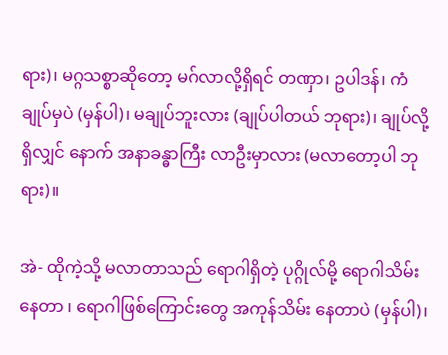ရား)၊ မဂ္ဂသစ္စာဆိုတော့ မဂ်လာလို့ရှိရင် တဏှာ၊ ဥပါဒန်၊ ကံချုပ်မှပဲ (မှန်ပါ)၊ မချုပ်ဘူးလား (ချုပ်ပါတယ် ဘုရား)၊ ချုပ်လို့ရှိလျှင် နောက် အနာခန္ဓာကြီး လာဦးမှာလား (မလာတော့ပါ ဘုရား)။

အဲ- ထိုကဲ့သို့ မလာတာသည် ရောဂါရှိတဲ့ ပုဂ္ဂိုလ်မို့ ရောဂါသိမ်းနေတာ ၊ ရောဂါဖြစ်ကြောင်းတွေ အကုန်သိမ်း နေတာပဲ (မှန်ပါ)၊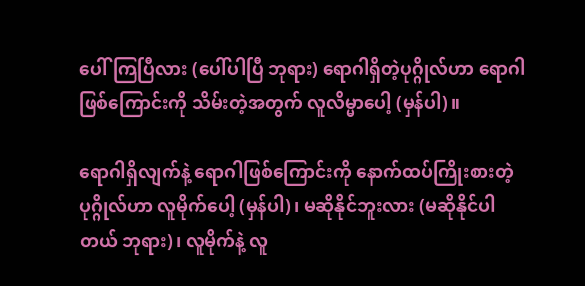ပေါ်ကြပြီလား (ပေါ်ပါပြီ ဘုရား) ရောဂါရှိတဲ့ပုဂ္ဂိုလ်ဟာ ရောဂါဖြစ်ကြောင်းကို သိမ်းတဲ့အတွက် လူလိမ္မာပေါ့ (မှန်ပါ)။

ရောဂါရှိလျက်နဲ့ ရောဂါဖြစ်ကြောင်းကို နောက်ထပ်ကြိုးစားတဲ့ပုဂ္ဂိုလ်ဟာ လူမိုက်ပေါ့ (မှန်ပါ)၊ မဆိုနိုင်ဘူးလား (မဆိုနိုင်ပါတယ် ဘုရား)၊ လူမိုက်နဲ့ လူ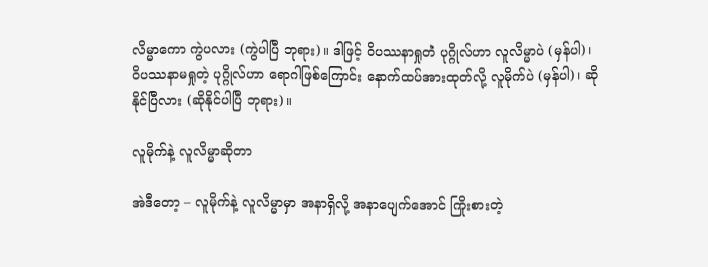လိမ္မာကော ကွဲပလား (ကွဲပါပြီ ဘုရား)။ ဒါဖြင့် ဝိပဿနာရှုတဲံ ပုဂ္ဂိုလ်ဟာ လူလိမ္မာပဲ (မှန်ပါ)၊ ဝိပဿနာမရှုတဲ့ ပုဂ္ဂိုလ်ဟာ ရောဂါဖြစ်ကြောင်း နောက်ထပ်အားထုတ်လို့ လူမိုက်ပဲ (မှန်ပါ)၊ ဆိုနိုင်ပြီလား (ဆိုနိုင်ပါပြီ ဘုရား)။

လူမိုက်နဲ့ လူလိမ္မာဆိုတာ

အဲဒီတော့ – လူမိုက်နဲ့ လူလိမ္မာမှာ အနာရှိလို့ အနာပျေက်အောင် ကြိုးစားတဲ့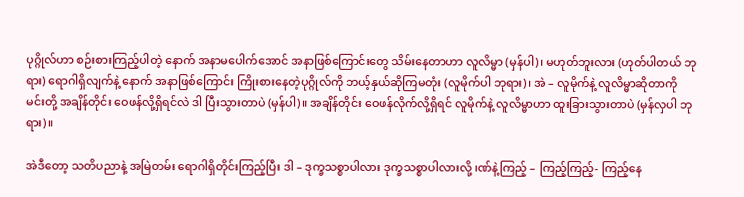ပုဂ္ဂိုလ်ဟာ စဉ်းစားကြည့်ပါတဲ့ နောက် အနာမပေါက်အောင် အနာဖြစ်ကြောင်းတွေ သိမ်းနေတာဟာ လူလိမ္မာ (မှန်ပါ)၊ မဟုတ်ဘူးလား (ဟုတ်ပါတယ် ဘုရား) ရောဂါရှိလျက်နဲ့ နောက် အနာဖြစ်ကြောင်း ကြိုးစားနေတဲ့ပုဂ္ဂိုလ်ကို ဘယ့်နှယ်ဆိုကြမတုံး (လူမိုက်ပါ ဘုရား)၊ အဲ – လူမိုက်နဲ့ လူလိမ္မာဆိုတာကို မင်းတို့ အချိန်တိုင်း ဝေဖန်လို့ရှိရင်လဲ ဒါ ပြီးသွားတာပဲ (မှန်ပါ)။ အချိန်တိုင်း ဝေဖန်လိုက်လို့ရှိရင် လူမိုက်နဲ့ လူလိမ္မာဟာ ထူးခြားသွားတာပဲ (မှန်လှပါ ဘုရား)။

အဲဒီတော့ သတိပညာနဲ့ အမြဲတမ်း ရောဂါရှိတိုင်းကြည့်ပြီး ဒါ – ဒုက္ခသစ္စာပါလား ဒုက္ခသစ္စာပါလားလို့ ၊ဏ်နဲ့ကြည့် – ကြည့်ကြည့်- ကြည့်နေ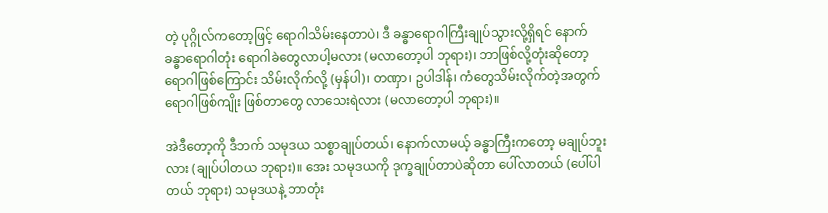တဲ့ ပုဂ္ဂိုလ်ကတော့ဖြင့် ရောဂါသိမ်းနေတာပဲ၊ ဒီ ခန္ဓာရောဂါကြီးချုပ်သွားလို့ရှိရင် နောက်ခန္ဓာရောဂါတုံး ရောဂါခဲတွေလာပါ့မလား (မလာတော့ပါ ဘုရား)၊ ဘာဖြစ်လို့တုံးဆိုတော့ ရောဂါဖြစ်ကြောင်း သိမ်းလိုက်လို့ (မှန်ပါ)၊ တဏှာ၊ ဥပါဒါန်၊ ကံတွေသိမ်းလိုက်တဲ့အတွက် ရောဂါဖြစ်ကျိုး ဖြစ်တာတွေ လာသေးရဲလား (မလာတော့ပါ ဘုရား)။

အဲဒီတော့ကို ဒီဘက် သမုဒယ သစ္စာချုပ်တယ်၊ နောက်လာမယ့် ခန္ဓာကြီးကတော့ မချုပ်ဘူးလား (ချုပ်ပါတယ ဘုရား)။ အေး သမုဒယကို ဒုက္ခချုပ်တာပဲဆိုတာ ပေါ်လာတယ် (ပေါ်ပါတယ် ဘုရား) သမုဒယနဲ့ ဘာတုံး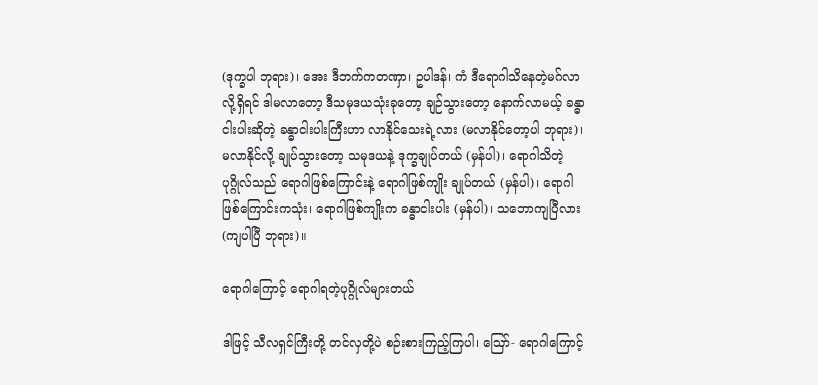(ဒုက္ခပါ ဘုရား)၊ အေး ဒီဘက်ကတဏှာ၊ ဥပါဒန်၊ ကံ ဒီရောဂါသိနေတဲ့မဂ်လာလို့ရှိရင် ဒါမလာတော့ ဒီသမုဒယသုံးခုတော့ ချဉ်သွားတော့ နောက်လာမယ့် ခန္ဓာငါးပါးဆိုတဲ့ ခန္ဓာငါးပါးကြီးဟာ လာနိုင်သေးရဲ့လား (မလာနိုင်တော့ပါ ဘုရား)၊ မလာနိုင်လို့ ချုပ်သွားတော့ သမုဒယနဲ့ ဒုက္ခချုပ်တယ် (မှန်ပါ)၊ ရောဂါသိတဲ့ပုဂ္ဂိုလ်သည် ရောဂါဖြစ်ကြောင်းနဲ့ ရောဂါဖြစ်ကျိုး ချုပ်တယ် (မှန်ပါ)၊ ရောဂါဖြစ်ကြောင်းကသုံး၊ ရောဂါဖြစ်ကျိုးက ခန္ဓာငါးပါး (မှန်ပါ)၊ သဘောကျပြီလား (ကျပါပြီ ဘုရား)။

ရောဂါကြောင့် ရောဂါရတဲ့ပုဂ္ဂိုလ်များတယ်

ဒါဖြင့် သီလရှင်ကြီးတို့ တင်လှတို့ပဲ စဉ်းစားကြည့်ကြပါ၊ ဪ- ရောဂါကြောင့်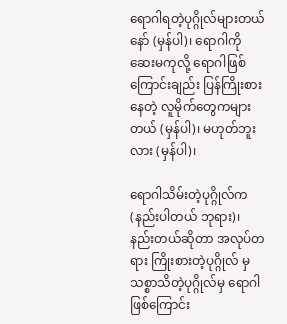ရောဂါရတဲ့ပုဂ္ဂိုလ်များတယ်နော် (မှန်ပါ)၊ ရောဂါကို ဆေးမကုလို့ ရောဂါဖြစ်ကြောင်းချည်း ပြန်ကြိုးစားနေတဲ့ လူမိုက်တွေကများတယ် (မှန်ပါ)၊ မဟုတ်ဘူးလား (မှန်ပါ)၊

ရောဂါသိမ်းတဲ့ပုဂ္ဂိုလ်က (နည်းပါတယ် ဘုရား)၊ နည်းတယ်ဆိုတာ အလုပ်တရား ကြိုးစားတဲ့ပုဂ္ဂိုလ် မှ သစ္စာသိတဲ့ပုဂ္ဂိုလ်မှ ရောဂါဖြစ်ကြောင်း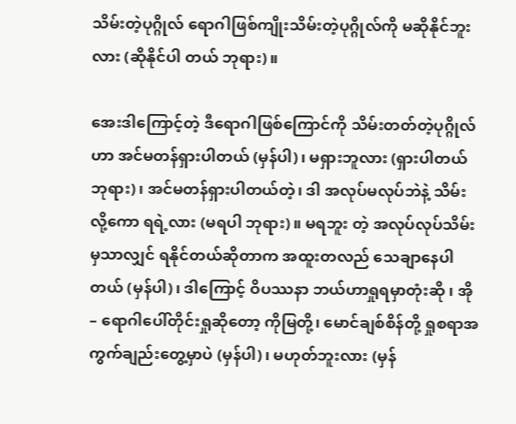သိမ်းတဲ့ပုဂ္ဂိုလ် ရောဂါဖြစ်ကျိုးသိမ်းတဲ့ပုဂ္ဂိုလ်ကို မဆိုနိုင်ဘူးလား (ဆိုနိုင်ပါ တယ် ဘုရား)။

အေးဒါကြောင့်တဲ့ ဒီရောဂါဖြစ်ကြောင်ကို သိမ်းတတ်တဲ့ပုဂ္ဂိုလ်ဟာ အင်မတန်ရှားပါတယ် (မှန်ပါ)၊ မရှားဘူလား (ရှားပါတယ် ဘုရား)၊ အင်မတန်ရှားပါတယ်တဲ့၊ ဒါ အလုပ်မလုပ်ဘဲနဲ့ သိမ်းလို့ကော ရရဲ့လား (မရပါ ဘုရား)။ မရဘူး တဲ့ အလုပ်လုပ်သိမ်းမှသာလျှင် ရနိုင်တယ်ဆိုတာက အထူးတလည် သေချာနေပါတယ် (မှန်ပါ)၊ ဒါကြောင့် ဝိပဿနာ ဘယ်ဟာရှုရမှာတုံးဆို ၊ အို – ရောဂါပေါ်တိုင်းရှုဆိုတော့ ကိုမြတို့၊ မောင်ချစ်စိန်တို့ ရှုစရာအကွက်ချည်းတွေ့မှာပဲ (မှန်ပါ)၊ မဟုတ်ဘူးလား (မှန်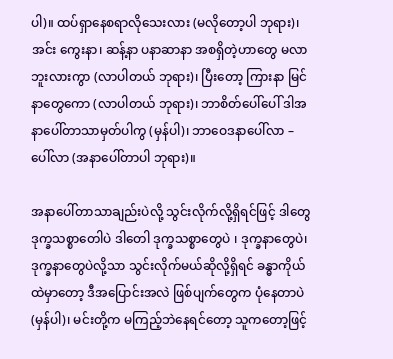ပါ)။ ထပ်ရှာနေစရာလိုသေးလား (မလိုတော့ပါ ဘုရား)၊ အင်း ကွေးနာ၊ ဆန့်နာ ပနာဆာနာ အစရှိတဲ့ဟာတွေ မလာဘူးလားကွာ (လာပါတယ် ဘုရား)၊ ပြီးတော့ ကြားနာ မြင်နာတွေကော (လာပါတယ် ဘုရား)၊ ဘာစိတ်ပေါ်ပေါ် ဒါအနာပေါ်တာသာမှတ်ပါကွ (မှန်ပါ)၊ ဘာဝေဒနာပေါ်လာ – ပေါ်လာ (အနာပေါ်တာပါ ဘုရား)။

အနာပေါ်တာသာချည်းပဲလို့ သွင်းလိုက်လို့ရှိရင်ဖြင့် ဒါတွေ ဒုက္ခသစ္စာတေါပဲ ဒါတေါ ဒုက္ခသစ္စာတွေပဲ ၊ ဒုက္ခနာတွေပဲ၊ ဒုက္ခနာတွေပဲလို့သာ သွင်းလိုက်မယ်ဆိုလို့ရှိရင် ခန္ဓာကိုယ်ထဲမှာတော့ ဒီအပြောင်းအလဲ ဖြစ်ပျက်တွေက ပုံနေတာပဲ (မှန်ပါ)၊ မင်းတို့က မကြည့်ဘဲနေရင်တော့ သူကတော့ဖြင့်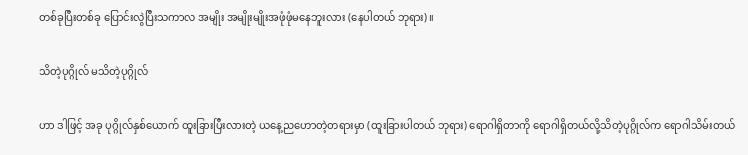တစ်ခုပြီးတစ်ခု ပြောင်းလွဲပြီးသကာလ အမျိုး အမျိုးမျိုးအဖုံဖုံမနေဘူးလား (နေပါတယ် ဘုရား)။

သိတဲ့ပုဂ္ဂိုလ် မသိတဲ့ပုဂ္ဂိုလ်

ဟာ ဒါဖြင့် အခု ပုဂ္ဂိုလ်နှစ်ယောက် ထူးခြားပြီးလားတဲ့ ယနေ့ညဟောတဲ့တရားမှာ (ထူးခြားပါတယ် ဘုရား) ရောဂါရှိတာကို ရောဂါရှိတယ်လို့သိတဲ့ပုဂ္ဂိုလ်က ရောဂါသိမ်းတယ်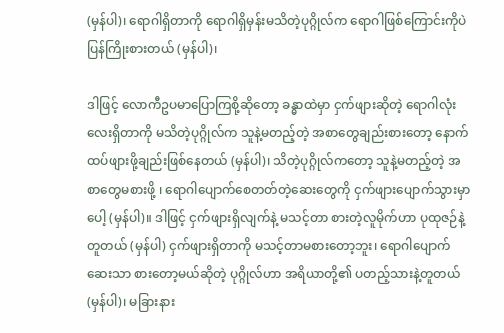(မှန်ပါ)၊ ရောဂါရှိတာကို ရောဂါရှိမှန်းမသိတဲ့ပုဂ္ဂိုလ်က ရောဂါဖြစ်ကြောင်းကိုပဲ ပြန်ကြိုးစားတယ် (မှန်ပါ)၊

ဒါဖြင့် လောကီဥပမာပြောကြစို့ဆိုတော့ ခန္ဓာထဲမှာ ငှက်ဖျားဆိုတဲ့ ရောဂါလုံးလေးရှိတာကို မသိတဲ့ပုဂ္ဂိုလ်က သူနဲ့မတည့်တဲ့ အစာတွေချည်းစားတော့ နောက်ထပ်ဖျားဖို့ချည်းဖြစ်နေတယ် (မှန်ပါ)၊ သိတဲ့ပုဂ္ဂိုလ်ကတော့ သူနဲ့မတည့်တဲ့ အစာတွေမစားဖို့ ၊ ရောဂါပျောက်စေတတ်တဲ့ဆေးတွေကို ငှက်ဖျားပျောက်သွားမှာပေါ့ (မှန်ပါ)။ ဒါဖြင့် ငှက်ဖျားရှိလျက်နဲ့ မသင့်တာ စားတဲ့လူမိုက်ဟာ ပုထုဇဉ်နဲ့တူတယ် (မှန်ပါ) ငှက်ဖျားရှိတာကို မသင့်တာမစားတော့ဘူး၊ ရောဂါပျောက်ဆေးသာ စားတော့မယ်ဆိုတဲ့ ပုဂ္ဂိုလ်ဟာ အရိယာတို့၏ ပတည့်သားနဲ့တူတယ် (မှန်ပါ)၊ မခြားနား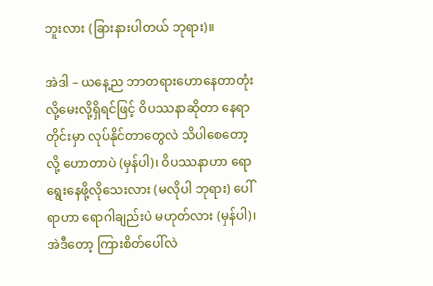ဘူးလား (ခြားနားပါတယ် ဘုရား)။

အဲဒါ – ယနေ့ည ဘာတရားဟောနေတာတုံးလို့မေးလို့ရှိရင်ဖြင့် ဝိပဿနာဆိုတာ နေရာတိုင်းမှာ လုပ်နိုင်တာတွေလဲ သိပါစေတော့လို့ ဟောတာပဲ (မှန်ပါ)၊ ဝိပဿနာဟာ ရောရွေးနေဖို့လိုသေးလား (မလိုပါ ဘုရား) ပေါ်ရာဟာ ရောဂါချည်းပဲ မဟုတ်လား (မှန်ပါ)၊ အဲဒီတော့ ကြားစိတ်ပေါ်လဲ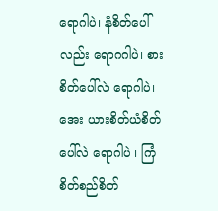ရောဂါပဲ၊ နံစိတ်ပေါ်လည်း ရောဂဂါပဲ၊ စားစိတ်ပေါ်လဲ ရောဂါပဲ၊ အေး ယားစိတ်ယံစိတ်ပေါ်လဲ ရောဂါပဲ ၊ ကြံစိတ်စည်စိတ်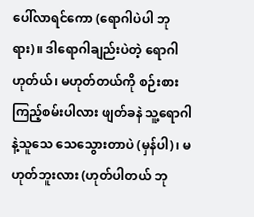ပေါ်လာရင်ကော (ရောဂါပဲပါ ဘုရား)။ ဒါရောဂါချည်းပဲတဲ့ ရောဂါဟုတ်ယ်၊ မဟုတ်တယ်ကို စဉ်းစားကြည့်စမ်းပါလား ဖျတ်ခနဲ သူ့ရောဂါနဲ့သူသေ သေသွေားတာပဲ (မှန်ပါ)၊ မဟုတ်ဘူးလား (ဟုတ်ပါတယ် ဘု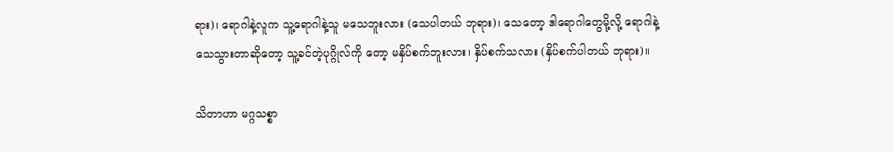ရား)၊ ရောဂါနဲ့လူက သူ့ရောဂါနဲ့သူ မသေဘူးလား (သေပါတယ် ဘုရား)၊ သေတော့ ဒါရောဂါတွေမို့လို့ ရောဂါနဲ့သေသွားတာဆိုတော့ သူ့ခင်တဲ့ပုဂ္ဂိုလ်ကို တော့ မနှိပ်စက်ဘူးလား၊ နှိပ်စက်သလား (နှိပ်စက်ပါတယ် ဘုရား)။

သိတာဟာ မဂ္ဂသစ္စာ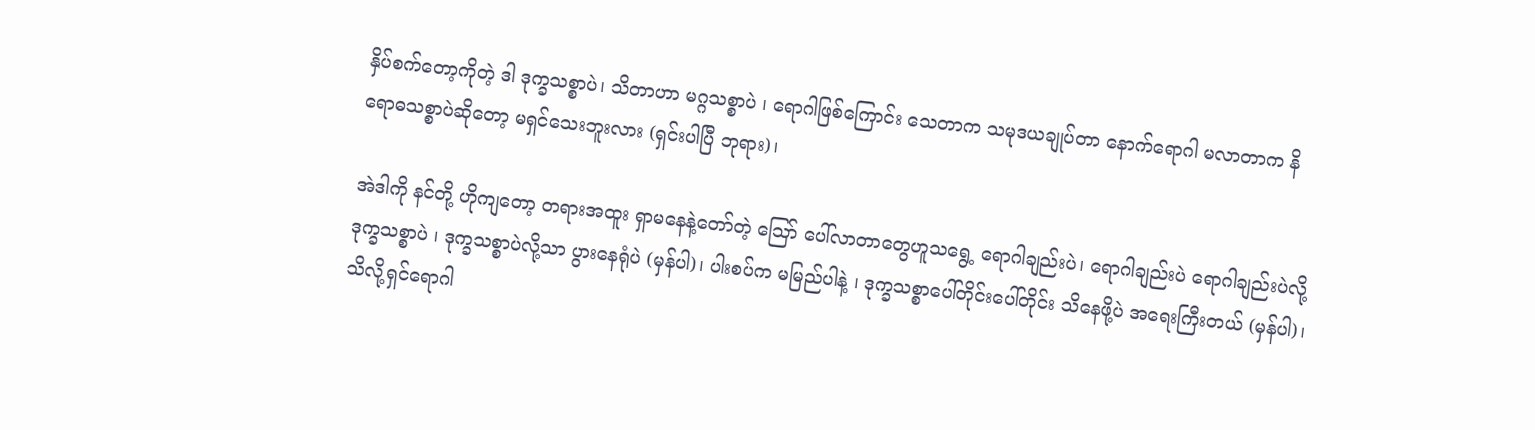နှိပ်စက်တော့ကိုတဲ့ ဒါ ဒုက္ခသစ္စာပဲ၊ သိတာဟာ မဂ္ဂသစ္စာပဲ ၊ ရောဂါဖြစ်ကြောင်း သေတာက သမုဒယချုပ်တာ နောက်ရောဂါ မလာတာက နိရောဓသစ္စာပဲဆိုတော့ မရှင်သေးဘူးလား (ရှင်းပါပြီ ဘုရား)၊

အဲဒါကို နင်တို့ ဟိုကျတော့ တရားအထူး ရှာမနေနဲ့တော်တဲ့ ဪ ပေါ်လာတာတွေဟူသရွေ့ ရောဂါချည်းပဲ၊ ရောဂါချည်းပဲ ရောဂါချည်းပဲလို့ ဒုက္ခသစ္စာပဲ ၊ ဒုက္ခသစ္စာပဲလို့သာ ပွားနေရုံပဲ (မှန်ပါ)၊ ပါးစပ်က မမြည်ပါနဲ့ ၊ ဒုက္ခသစ္စာပေါ်တိုင်းပေါ်တိုင်း သိနေဖို့ပဲ အရေးကြီးတယ် (မှန်ပါ)၊ သိလို့ရှင်ရောဂါ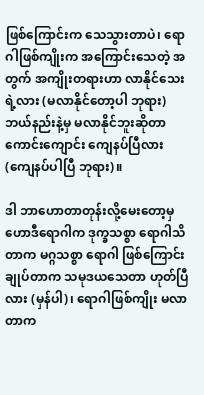ဖြစ်ကြောင်းက သေသွားတာပဲ၊ ရောဂါဖြစ်ကျိုးက အကြောင်းသေတဲ့ အတွက် အကျိုးတရားဟာ လာနိုင်သေးရဲ့လား (မလာနိုင်တော့ပါ ဘုရား) ဘယ်နည်းနဲ့မှ မလာနိုင်ဘူးဆိုတာ ကောင်းကျောင်း ကျေနပ်ပြီလား (ကျေနပ်ပါပြီ ဘုရား)။

ဒါ ဘာဟောတာတုန်းလို့မေးတော့မှ ဟောဒီရောဂါက ဒုက္ခသစ္စာ ရောဂါသိတာက မဂ္ဂသစ္စာ ရောဂါ ဖြစ်ကြောင်းချုပ်တာက သမုဒယသေတာ ဟုတ်ပြီလား (မှန်ပါ)၊ ရောဂါဖြစ်ကျိုး မလာတာက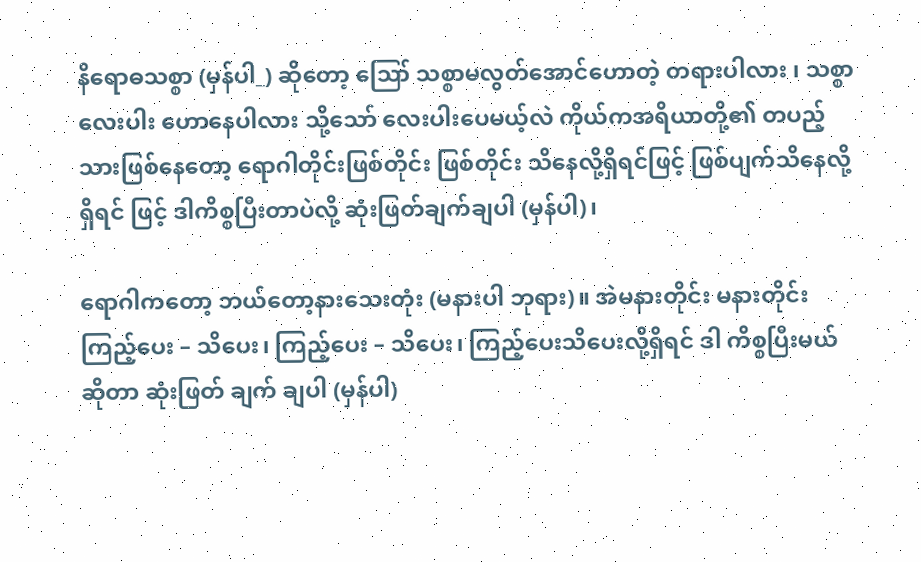နိရောဓသစ္စာ (မှန်ပါ_) ဆိုတော့ ဪ သစ္စာမလွတ်အောင်ဟောတဲ့ တရားပါလား ၊ သစ္စာလေးပါး ဟောနေပါလား သို့သော် လေးပါးပေမယ့်လဲ ကိုယ်ကအရိယာတို့၏ တပည့်သားဖြစ်နေတော့ ရောဂါတိုင်းဖြစ်တိုင်း ဖြစ်တိုင်း သိနေလို့ရှိရင်ဖြင့် ဖြစ်ပျက်သိနေလို့ရှိရင် ဖြင့် ဒါကိစ္စပြီးတာပဲလို့ ဆုံးဖြတ်ချက်ချပါ (မှန်ပါ)၊

ရောဂါကတော့ ဘယ်တော့နားသေးတုံး (မနားပါ ဘုရား)။ အဲမနားတိုင်း မနားတိုင်း ကြည့်ပေး – သိပေး၊ ကြည့်ပေး – သိပေး၊ ကြည့်ပေးသိပေးလို့ရှိရင် ဒါ ကိစ္စပြီးမယ်ဆိုတာ ဆုံးဖြတ် ချက် ချပါ (မှန်ပါ)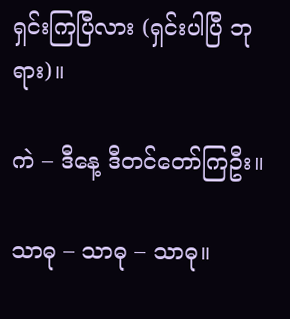ရှင်းကြပြီလား (ရှင်းပါပြီ ဘုရား)။

ကဲ – ဒီနေ့ ဒီတင်တော်ကြဦး။

သာဓု – သာဓု – သာဓု။